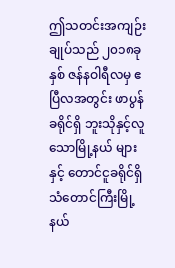ဤသတင်းအကျဉ်းချုပ်သည် ၂၀၁၈ခုနှစ် ဇန်နဝါရီလမှ ဧပြီလအတွင်း ဖာပွန်ခရိုင်ရှိ ဘူးသိုနှင့်လူသောမြို့နယ် များနှင့် တောင်ငူခရိုင်ရှိ သံတောင်ကြီးမြို့နယ်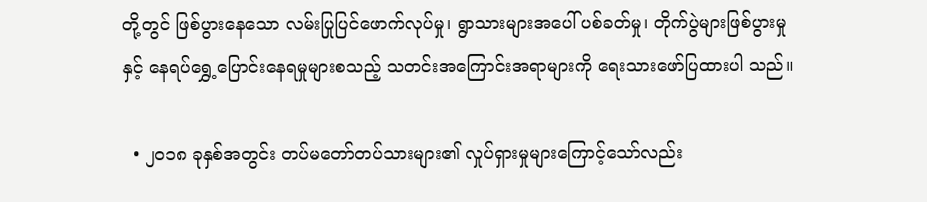တို့တွင် ဖြစ်ပွားနေသော လမ်းပြုပြင်ဖောက်လုပ်မှု၊ ရွာသားများအပေါ် ပစ်ခတ်မှု၊ တိုက်ပွဲများဖြစ်ပွားမှုနှင့် နေရပ်ရွှေ့ပြောင်းနေရမှုများစသည့် သတင်းအကြောင်းအရာများကို ရေးသားဖော်ပြထားပါ သည်။

  • ၂၀၁၈ ခုနှစ်အတွင်း တပ်မတော်တပ်သားများ၏ လှုပ်ရှားမှုများကြောင့်သော်လည်း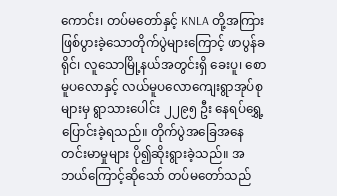ကောင်း၊ တပ်မတော်နှင့် KNLA တို့အကြား ဖြစ်ပွားခဲ့သောတိုက်ပွဲများကြောင့် ဖာပွန်ခရိုင်၊ လူသောမြို့နယ်အတွင်းရှိ ခေးပူ၊ စောမူပလောနှင့် လယ်မူပလောကျေးရွာအုပ်စုများမှ ရွာသားပေါင်း ၂၂၉၅ ဦး နေရပ်ရွှေ့ပြောင်းခဲ့ရသည်။ တိုက်ပွဲအခြေအနေတင်းမာမှုများ ပို၍ဆိုးရွားခဲ့သည်။ အဘယ်ကြောင့်ဆိုသော် တပ်မတော်သည်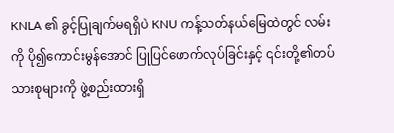KNLA ၏ ခွင့်ပြုချက်မရရှိပဲ KNU ကန့်သတ်နယ်မြေထဲတွင် လမ်းကို ပို၍ကောင်းမွန်အောင် ပြုပြင်ဖောက်လုပ်ခြင်းနှင့် ၎င်းတို့၏တပ်သားစုများကို ဖွဲ့စည်းထားရှိ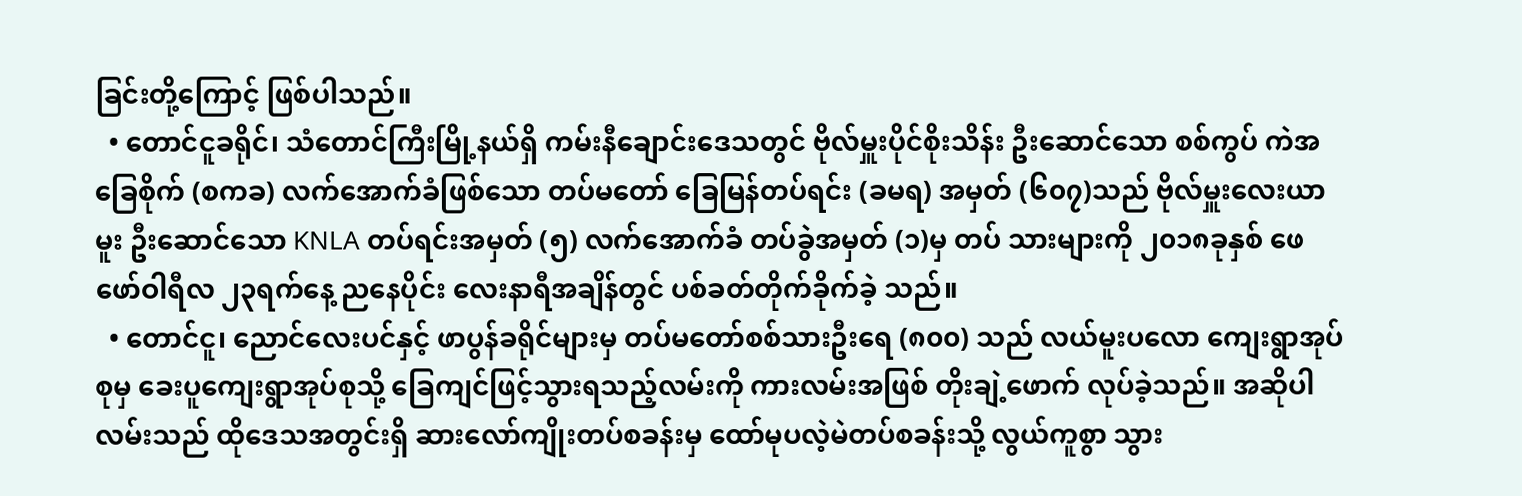ခြင်းတို့ကြောင့် ဖြစ်ပါသည်။
  • တောင်ငူခရိုင်၊ သံတောင်ကြီးမြို့နယ်ရှိ ကမ်းနီချောင်းဒေသတွင် ဗိုလ်မှူးပိုင်စိုးသိန်း ဦးဆောင်သော စစ်ကွပ် ကဲအခြေစိုက် (စကခ) လက်အောက်ခံဖြစ်သော တပ်မတော် ခြေမြန်တပ်ရင်း (ခမရ) အမှတ် (၆၀၇)သည် ဗိုလ်မှူးလေးယာမူး ဦးဆောင်သော KNLA တပ်ရင်းအမှတ် (၅) လက်အောက်ခံ တပ်ခွဲအမှတ် (၁)မှ တပ် သားများကို ၂၀၁၈ခုနှစ် ဖေဖော်ဝါရီလ ၂၃ရက်နေ့ ညနေပိုင်း လေးနာရီအချိန်တွင် ပစ်ခတ်တိုက်ခိုက်ခဲ့ သည်။
  • တောင်ငူ၊ ညောင်လေးပင်နှင့် ဖာပွန်ခရိုင်များမှ တပ်မတော်စစ်သားဦးရေ (၈၀၀) သည် လယ်မူးပလော ကျေးရွာအုပ်စုမှ ခေးပူကျေးရွာအုပ်စုသို့ ခြေကျင်ဖြင့်သွားရသည့်လမ်းကို ကားလမ်းအဖြစ် တိုးချဲ့ဖောက် လုပ်ခဲ့သည်။ အဆိုပါလမ်းသည် ထိုဒေသအတွင်းရှိ ဆားလော်ကျိုးတပ်စခန်းမှ ထော်မုပလဲ့မဲတပ်စခန်းသို့ လွယ်ကူစွာ သွား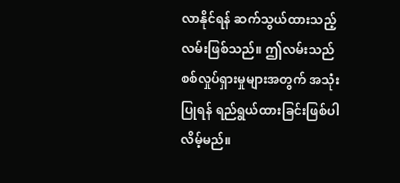လာနိုင်ရန် ဆက်သွယ်ထားသည့်လမ်းဖြစ်သည်။ ဤလမ်းသည် စစ်လှုပ်ရှားမှုများအတွက် အသုံးပြုရန် ရည်ရွယ်ထားခြင်းဖြစ်ပါလိမ့်မည်။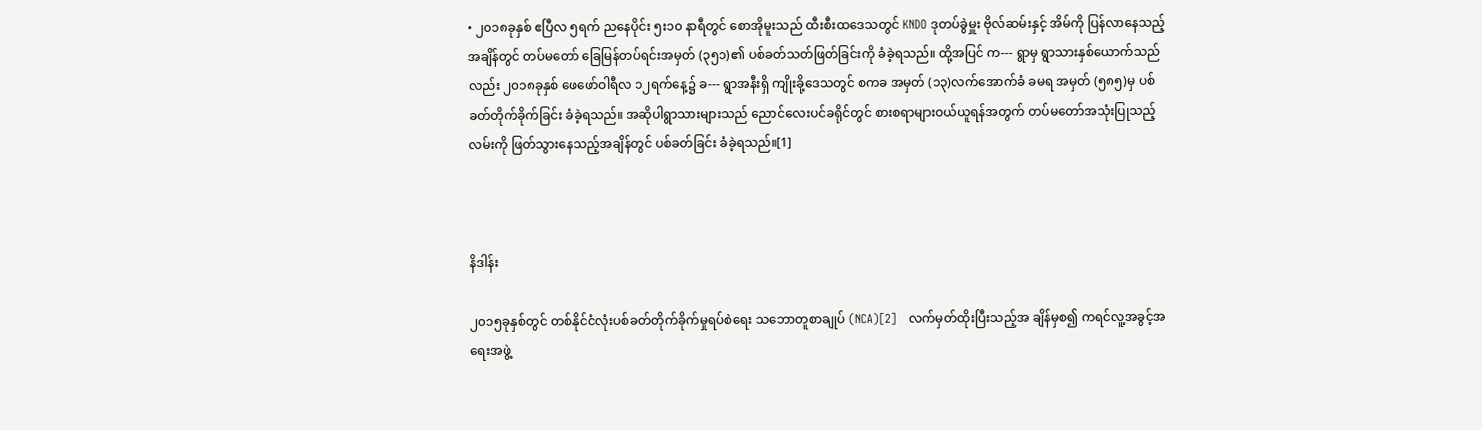• ၂၀၁၈ခုနှစ် ဧပြီလ ၅ရက် ညနေပိုင်း ၅း၁၀ နာရီတွင် စောအိုမူးသည် ထီးစီးထဒေသတွင် KNDO ဒုတပ်ခွဲမှူး ဗိုလ်ဆမ်းနှင့် အိမ်ကို ပြန်လာနေသည့်အချိန်တွင် တပ်မတော် ခြေမြန်တပ်ရင်းအမှတ် (၃၅၁)၏ ပစ်ခတ်သတ်ဖြတ်ခြင်းကို ခံခဲ့ရသည်။ ထို့အပြင် က--- ရွာမှ ရွာသားနှစ်ယောက်သည်လည်း ၂၀၁၈ခုနှစ် ဖေဖော်ဝါရီလ ၁၂ရက်နေ့၌ ခ--- ရွာအနီးရှိ ကျိုးခို့ဒေသတွင် စကခ အမှတ် (၁၃)လက်အောက်ခံ ခမရ အမှတ် (၅၈၅)မှ ပစ်ခတ်တိုက်ခိုက်ခြင်း ခံခဲ့ရသည်။ အဆိုပါရွာသားများသည် ညောင်လေးပင်ခရိုင်တွင် စားစရာများဝယ်ယူရန်အတွက် တပ်မတော်အသုံးပြုသည့်လမ်းကို ဖြတ်သွားနေသည့်အချိန်တွင် ပစ်ခတ်ခြင်း ခံခဲ့ရသည်။[1]



နိဒါန်း

၂၀၁၅ခုနှစ်တွင် တစ်နိုင်ငံလုံးပစ်ခတ်တိုက်ခိုက်မှုရပ်စဲရေး သဘောတူစာချုပ် (NCA)[2]   လက်မှတ်ထိုးပြီးသည့်အ ချိန်မှစ၍ ကရင်လူ့အခွင့်အရေးအဖွဲ့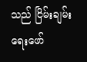သည် ငြိမ်းချမ်းရေးဖော်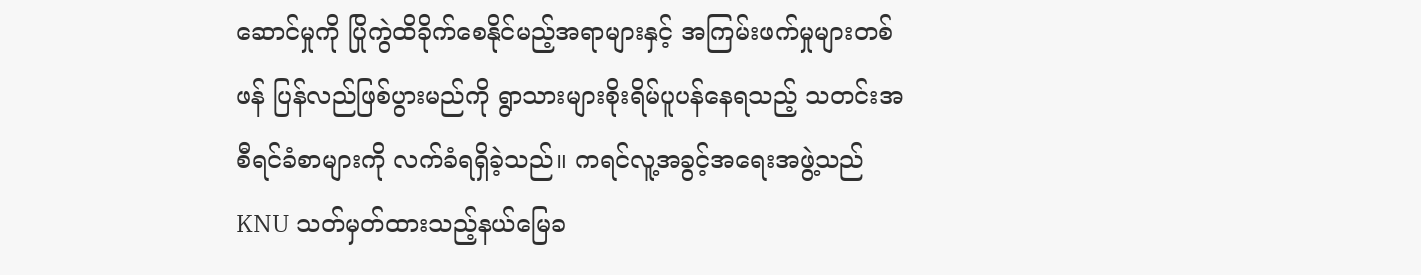ဆောင်မှုကို ပြိုကွဲထိခိုက်စေနိုင်မည့်အရာများနှင့် အကြမ်းဖက်မှုများတစ်ဖန် ပြန်လည်ဖြစ်ပွားမည်ကို ရွာသားများစိုးရိမ်ပူပန်နေရသည့် သတင်းအစီရင်ခံစာများကို လက်ခံရရှိခဲ့သည်။ ကရင်လူ့အခွင့်အရေးအဖွဲ့သည် KNU သတ်မှတ်ထားသည့်နယ်မြေခ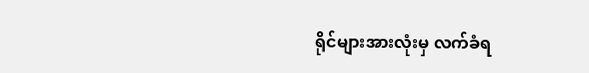ရိုင်များအားလုံးမှ လက်ခံရ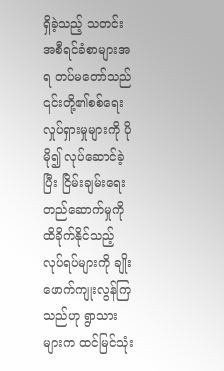ရှိခဲ့သည့် သတင်းအစီရင်ခံစာများအရ တပ်မတော်သည် ၎င်းတို့၏စစ်ရေးလှုပ်ရှားမှုများကို ပိုမို၍ လုပ်ဆောင်ခဲ့ပြီး ငြိမ်းချမ်းရေးတည်ဆောက်မှုကို ထိခိုက်နိုင်သည့် လုပ်ရပ်များကို ချိုးဖောက်ကျုးလွန်ကြသည်ဟု ရွာသားများက ထင်မြင်သုံး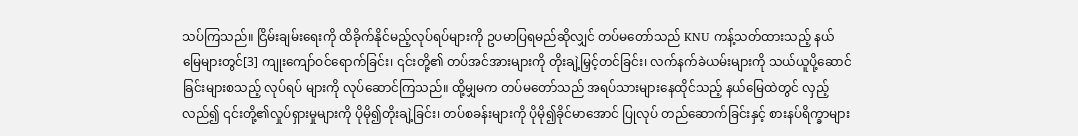သပ်ကြသည်။ ငြိမ်းချမ်းရေးကို ထိခိုက်နိုင်မည့်လုပ်ရပ်များကို ဥပမာပြရမည်ဆိုလျှင် တပ်မတော်သည် KNU ကန့်သတ်ထားသည့် နယ်မြေများတွင်[3] ကျုးကျော်ဝင်ရောက်ခြင်း၊ ၎င်းတို့၏ တပ်အင်အားများကို တိုးချဲ့မြှင့်တင်ခြင်း၊ လက်နက်ခဲယမ်းများကို သယ်ယူပို့ဆောင်ခြင်းများစသည့် လုပ်ရပ် များကို လုပ်ဆောင်ကြသည်။ ထို့မျှမက တပ်မတော်သည် အရပ်သားများနေထိုင်သည့် နယ်မြေထဲတွင် လှည့်လည်၍ ၎င်းတို့၏လှုပ်ရှားမှုများကို ပိုမို၍တိုးချဲ့ခြင်း၊ တပ်စခန်းများကို ပိုမို၍ခိုင်မာအောင် ပြုလုပ် တည်ဆောက်ခြင်းနှင့် စားနပ်ရိက္ခာများ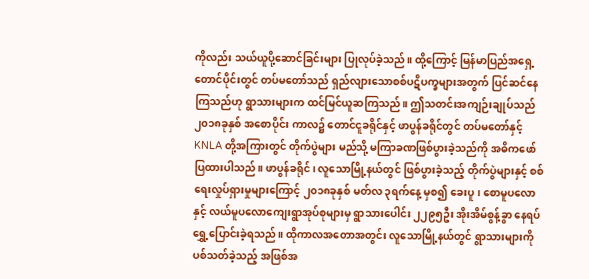ကိုလည်း သယ်ယူပို့ဆောင်ခြင်းများ ပြုလုပ်ခဲ့သည်။ ထို့ကြောင့် မြန်မာပြည်အရှေ့တောင်ပိုင်းတွင် တပ်မတော်သည် ရှည်လျားသောစစ်ပဋိပက္ခများအတွက် ပြင်ဆင်နေ ကြသည်ဟု ရွာသားများက ထင်မြင်ယူဆကြသည်။ ဤသတင်းအကျဉ်းချုပ်သည် ၂၀၁၈ခုနှစ် အစောပိုင်း ကာလ၌ တောင်ငူခရိုင်နှင့် ဖာပွန်ခရိုင်တွင် တပ်မတော်နှင့် KNLA တို့အကြားတွင် တိုက်ပွဲများ မည်သို့ မကြာခဏဖြစ်ပွားခဲ့သည်ကို အဓိကဖော်ပြထားပါသည်။ ဖာပွန်ခရိုင်၊ လူသောမြို့နယ်တွင် ဖြစ်ပွားခဲ့သည့် တိုက်ပွဲများနှင့် စစ်ရေးလှုပ်ရှားမှုများကြောင့် ၂၀၁၈ခုနှစ် မတ်လ ၃ရက်နေ့ မှစ၍ ခေးပူ၊ စောမူပလောနှင့် လယ်မူပလောကျေးရွာအုပ်စုများမှ ရွာသားပေါင်း ၂၂၉၅ဦး အိုးအိမ်စွန့်ခွာ နေရပ်ရွှေ့ပြောင်းခဲ့ရသည်။ ထိုကာလအတောအတွင်း လူသောမြို့နယ်တွင် ရွာသားများကို ပစ်သတ်ခဲ့သည့် အဖြစ်အ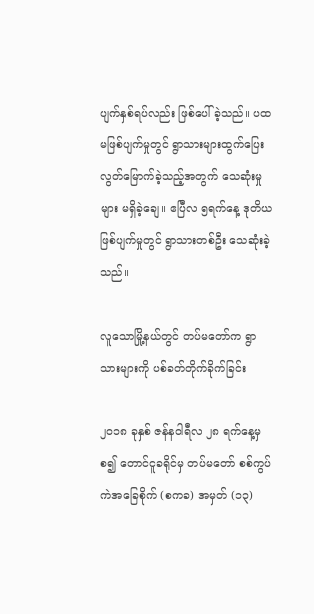ပျက်နှစ်ရပ်လည်း ဖြစ်ပေါ်ခဲ့သည်။ ပထမဖြစ်ပျက်မှုတွင် ရွာသားများထွက်ပြေးလွတ်မြောက်ခဲ့သည့်အတွက် သေဆုံးမှုများ မရှိခဲ့ချေ။ ဧပြီလ ၅ရက်နေ့ ဒုတိယဖြစ်ပျက်မှုတွင် ရွာသားတစ်ဦး သေဆုံးခဲ့သည်။

လူသောမြို့နယ်တွင် တပ်မတော်က ရွာသားများကို ပစ်ခတ်တိုက်ခိုက်ခြင်း

၂၀၁၈ ခုနှစ် ဇန်နဝါရီလ ၂၈ ရက်နေ့မှစ၍ တောင်ငူခရိုင်မှ တပ်မတော် စစ်ကွပ်ကဲအခြေစိုက် (စကခ) အမှတ် (၁၃)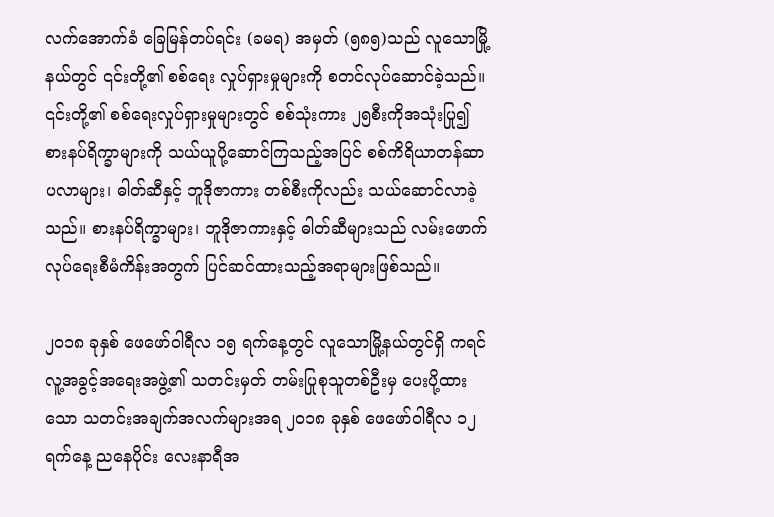လက်အောက်ခံ ခြေမြန်တပ်ရင်း (ခမရ) အမှတ် (၅၈၅)သည် လူသောမြို့နယ်တွင် ၎င်းတို့၏ စစ်ရေး လှုပ်ရှားမှုများကို စတင်လုပ်ဆောင်ခဲ့သည်။ ၎င်းတို့၏ စစ်ရေးလှုပ်ရှားမှုများတွင် စစ်သုံးကား ၂၅စီးကိုအသုံးပြု၍ စားနပ်ရိက္ခာများကို သယ်ယူပို့ဆောင်ကြသည့်အပြင် စစ်ကိရိယာတန်ဆာပလာများ၊ ဓါတ်ဆီနှင့် ဘူဒိုဇာကား တစ်စီးကိုလည်း သယ်ဆောင်လာခဲ့သည်။ စားနပ်ရိက္ခာများ၊ ဘူဒိုဇာကားနှင့် ဓါတ်ဆီများသည် လမ်းဖောက် လုပ်ရေးစီမံကိန်းအတွက် ပြင်ဆင်ထားသည့်အရာများဖြစ်သည်။

၂၀၁၈ ခုနှစ် ဖေဖော်ဝါရီလ ၁၅ ရက်နေ့တွင် လူသောမြို့နယ်တွင်ရှိ ကရင်လူ့အခွင့်အရေးအဖွဲ့၏ သတင်းမှတ် တမ်းပြုစုသူတစ်ဦးမှ ပေးပို့ထားသော သတင်းအချက်အလက်များအရ ၂၀၁၈ ခုနှစ် ဖေဖော်ဝါရီလ ၁၂ ရက်နေ့ ညနေပိုင်း လေးနာရီအ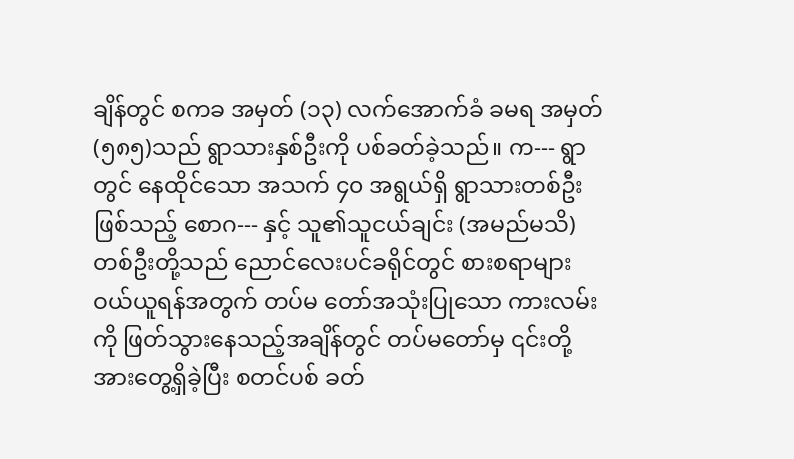ချိန်တွင် စကခ အမှတ် (၁၃) လက်အောက်ခံ ခမရ အမှတ်(၅၈၅)သည် ရွာသားနှစ်ဦးကို ပစ်ခတ်ခဲ့သည်။ က--- ရွာတွင် နေထိုင်သော အသက် ၄၀ အရွယ်ရှိ ရွာသားတစ်ဦးဖြစ်သည့် စောဂ--- နှင့် သူ၏သူငယ်ချင်း (အမည်မသိ)တစ်ဦးတို့သည် ညောင်လေးပင်ခရိုင်တွင် စားစရာများ ဝယ်ယူရန်အတွက် တပ်မ တော်အသုံးပြုသော ကားလမ်းကို ဖြတ်သွားနေသည့်အချိန်တွင် တပ်မတော်မှ ၎င်းတို့အားတွေ့ရှိခဲ့ပြီး စတင်ပစ် ခတ်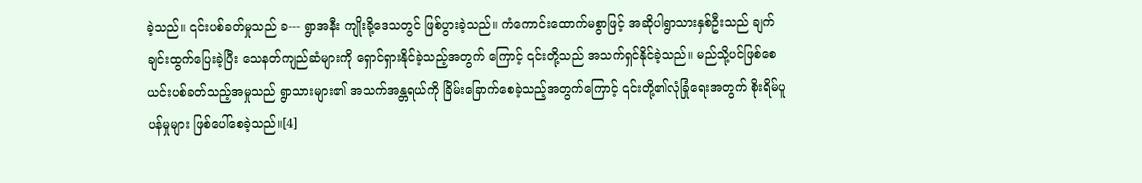ခဲ့သည်။ ၎င်းပစ်ခတ်မှုသည် ခ--- ရွာအနီး ကျိုးခို့ဒေသတွင် ဖြစ်ပွားခဲ့သည်။ ကံကောင်းထောက်မစွာဖြင့် အဆိုပါရွာသားနှစ်ဦးသည် ချက်ချင်းထွက်ပြေးခဲ့ပြီး သေနတ်ကျည်ဆံများကို ရှောင်ရှားနိုင်ခဲ့သည့်အတွက် ကြောင့် ၎င်းတို့သည် အသက်ရှင်နိုင်ခဲ့သည်။ မည်သို့ပင်ဖြစ်စေ ယင်းပစ်ခတ်သည့်အမှုသည် ရွာသားများ၏ အသက်အန္တရယ်ကို ခြိမ်းခြောက်စေခဲ့သည့်အတွက်ကြောင့် ၎င်းတို့၏လုံခြုံရေးအတွက် စိုးရိမ်ပူပန်မှုများ ဖြစ်ပေါ်စေခဲ့သည်။[4]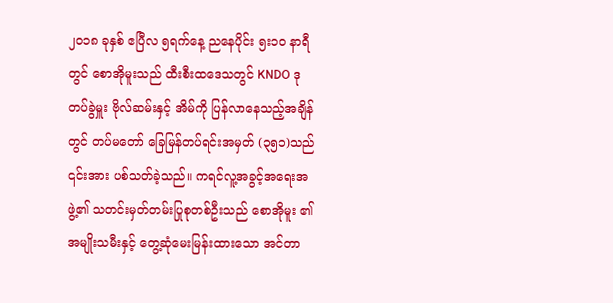၂၀၁၈ ခုနှစ် ဧပြီလ ၅ရက်နေ့ ညနေပိုင်း ၅း၁၀ နာရီတွင် စောအိုမူးသည် ထီးစီးထဒေသတွင် KNDO ဒုတပ်ခွဲမှူး ဗိုလ်ဆမ်းနှင့် အိမ်ကို ပြန်လာနေသည့်အချိန်တွင် တပ်မတော် ခြေမြန်တပ်ရင်းအမှတ် (၃၅၁)သည် ၎င်းအား ပစ်သတ်ခဲ့သည်။ ကရင်လူ့အခွင့်အရေးအဖွဲ့၏ သတင်းမှတ်တမ်းပြုစုတစ်ဦးသည် စောအိုမူး ၏အမျိုးသမီးနှင့် တွေ့ဆုံမေးမြန်းထားသော အင်တာ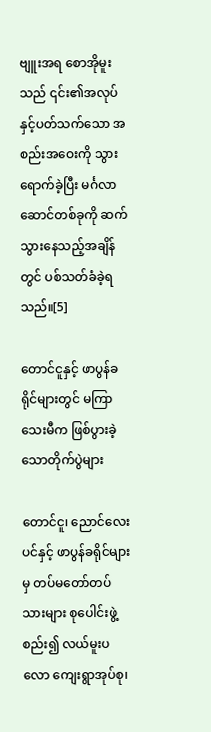ဗျူးအရ စောအိုမူးသည် ၎င်း၏အလုပ်နှင့်ပတ်သက်သော အစည်းအဝေးကို သွားရောက်ခဲ့ပြီး မင်္ဂလာဆောင်တစ်ခုကို ဆက်သွားနေသည့်အချိန်တွင် ပစ်သတ်ခံခဲ့ရသည်။[5]

တောင်ငူနှင့် ဖာပွန်ခရိုင်များတွင် မကြာသေးမီက ဖြစ်ပွားခဲ့သောတိုက်ပွဲများ

တောင်ငူ၊ ညောင်လေးပင်နှင့် ဖာပွန်ခရိုင်များမှ တပ်မတော်တပ်သားများ စုပေါင်းဖွဲ့စည်း၍ လယ်မူးပလော ကျေးရွာအုပ်စု၊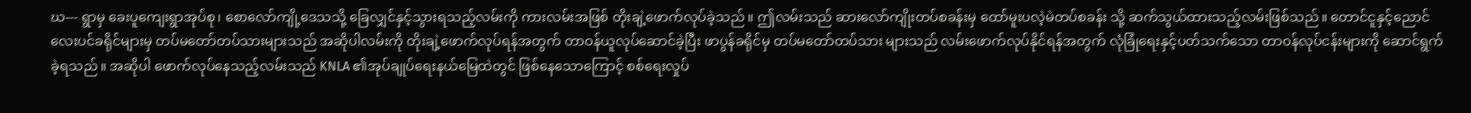ဃ--- ရွာမှ ခေးပူကျေးရွာအုပ်စု၊ စောလော်ကျို့ဒေသသို့ ခြေလျှင်နှင့်သွားရသည့်လမ်းကို ကားလမ်းအဖြစ် တိုးချဲ့ဖောက်လုပ်ခဲ့သည်။ ဤလမ်းသည် ဆားလော်ကျိုးတပ်စခန်းမှ ထော်မူးပလဲ့မဲတပ်စခန်း သို့ ဆက်သွယ်ထားသည့်လမ်းဖြစ်သည်။ တောင်ငူနှင့်ညောင်လေးပင်ခရိုင်များမှ တပ်မတော်တပ်သားများသည် အဆိုပါလမ်းကို တိုးချဲ့ဖောက်လုပ်ရန်အတွက် တာဝန်ယူလုပ်ဆောင်ခဲ့ပြီး ဖာပွန်ခရိုင်မှ တပ်မတော်တပ်သား များသည် လမ်းဖောက်လုပ်နိုင်ရန်အတွက် လုံခြုံရေးနှင့်ပတ်သက်သော တာဝန်လုပ်ငန်းများကို ဆောင်ရွက်ခဲ့ရသည်။ အဆိုပါ ဖောက်လုပ်နေသည့်လမ်းသည် KNLA ၏အုပ်ချုပ်ရေးနယ်မြေထဲတွင် ဖြစ်နေသောကြောင့် စစ်ရေးလှုပ်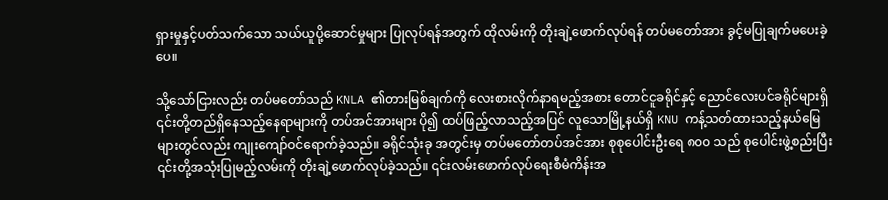ရှားမှုနှင့်ပတ်သက်သော သယ်ယူပို့ဆောင်မှုများ ပြုလုပ်ရန်အတွက် ထိုလမ်းကို တိုးချဲ့ဖောက်လုပ်ရန် တပ်မတော်အား ခွင့်မပြုချက်မပေးခဲ့ပေ။

သို့သော်ငြားလည်း တပ်မတော်သည် KNLA ၏တားမြစ်ချက်ကို လေးစားလိုက်နာရမည့်အစား တောင်ငူခရိုင်နှင့် ညောင်လေးပင်ခရိုင်များရှိ ၎င်းတို့တည်ရှိနေသည့်နေရာများကို တပ်အင်အားများ ပို၍ ထပ်ဖြည့်လာသည့်အပြင် လူသောမြို့နယ်ရှိ KNU ကန့်သတ်ထားသည့်နယ်မြေများတွင်လည်း ကျုးကျော်ဝင်ရောက်ခဲ့သည်။ ခရိုင်သုံးခု အတွင်းမှ တပ်မတော်တပ်အင်အား စုစုပေါင်းဦးရေ ၈၀၀ သည် စုပေါင်းဖွဲ့စည်းပြီး ၎င်းတို့အသုံးပြုမည့်လမ်းကို တိုးချဲ့ဖောက်လုပ်ခဲ့သည်။ ၎င်းလမ်းဖောက်လုပ်ရေးစီမံကိန်းအ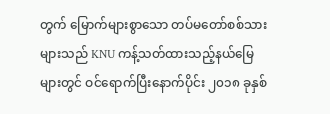တွက် မြောက်များစွာသော တပ်မတော်စစ်သား များသည် KNU ကန့်သတ်ထားသည့်နယ်မြေများတွင် ဝင်ရောက်ပြီးနောက်ပိုင်း ၂၀၁၈ ခုနှစ်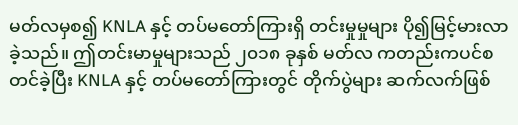မတ်လမှစ၍ KNLA နှင့် တပ်မတော်ကြားရှိ တင်းမှုမှုများ ပို၍မြင့်မားလာခဲ့သည်။ ဤတင်းမာမှုများသည် ၂၀၁၈ ခုနှစ် မတ်လ ကတည်းကပင်စတင်ခဲ့ပြီး KNLA နှင့် တပ်မတော်ကြားတွင် တိုက်ပွဲများ ဆက်လက်ဖြစ်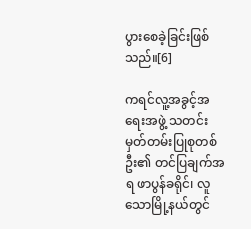ပွားစေခဲ့ခြင်းဖြစ်သည်။[6]

ကရင်လူ့အခွင့်အရေးအဖွဲ့ သတင်းမှတ်တမ်းပြုစုတစ်ဦး၏ တင်ပြချက်အရ ဖာပွန်ခရိုင်၊ လူသောမြို့နယ်တွင်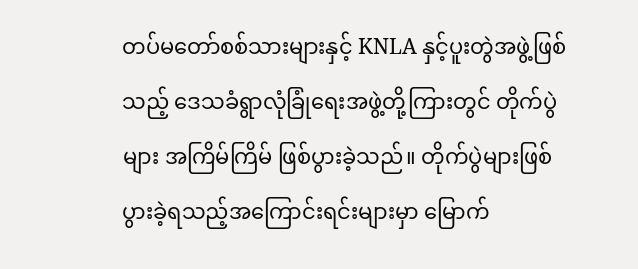တပ်မတော်စစ်သားများနှင့် KNLA နှင့်ပူးတွဲအဖွဲ့ဖြစ်သည့် ဒေသခံရွာလုံခြုံရေးအဖွဲ့တို့ကြားတွင် တိုက်ပွဲများ အကြိမ်ကြိမ် ဖြစ်ပွားခဲ့သည်။ တိုက်ပွဲများဖြစ်ပွားခဲ့ရသည့်အကြောင်းရင်းများမှာ မြောက်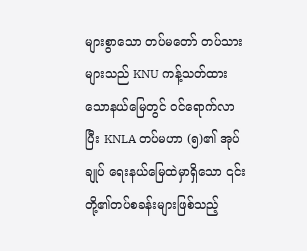များစွာသော တပ်မတော် တပ်သားများသည် KNU ကန့်သတ်ထားသောနယ်မြေတွင် ဝင်ရောက်လာပြီး KNLA တပ်မဟာ (၅)၏ အုပ်ချုပ် ရေးနယ်မြေထဲမှာရှိသော ၎င်းတို့၏တပ်စခန်းများဖြစ်သည့်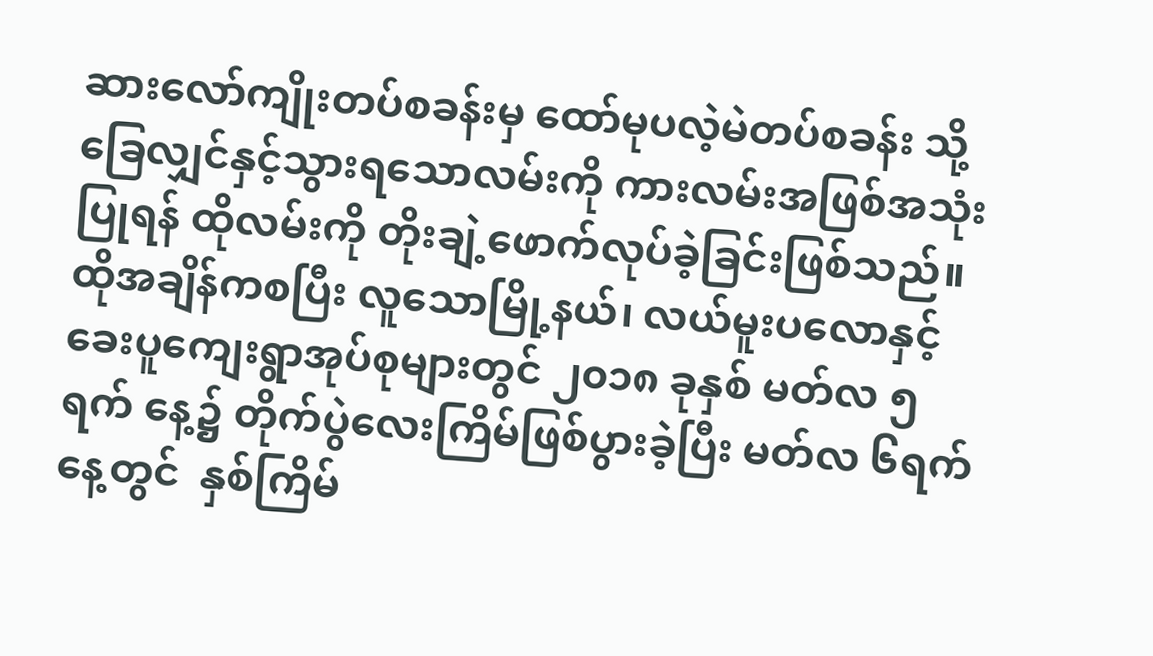ဆားလော်ကျိုးတပ်စခန်းမှ ထော်မုပလဲ့မဲတပ်စခန်း သို့ ခြေလျှင်နှင့်သွားရသောလမ်းကို ကားလမ်းအဖြစ်အသုံးပြုရန် ထိုလမ်းကို တိုးချဲ့ဖောက်လုပ်ခဲ့ခြင်းဖြစ်သည်။ ထိုအချိန်ကစပြီး လူသောမြို့နယ်၊ လယ်မူးပလောနှင့် ခေးပူကျေးရွာအုပ်စုများတွင် ၂၀၁၈ ခုနှစ် မတ်လ ၅ရက် နေ့၌ တိုက်ပွဲလေးကြိမ်ဖြစ်ပွားခဲ့ပြီး မတ်လ ၆ရက်နေ့တွင်  နှစ်ကြိမ်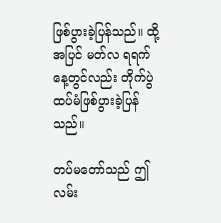ဖြစ်ပွားခဲ့ပြန်သည်။ ထို့အပြင် မတ်လ ရရက် နေ့တွင်လည်း တိုက်ပွဲထပ်မံဖြစ်ပွားခဲ့ပြန်သည်။

တပ်မတော်သည် ဤလမ်း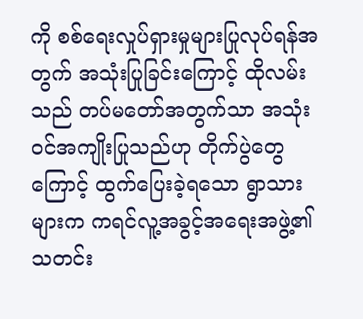ကို စစ်ရေးလှုပ်ရှားမှုများပြုလုပ်ရန်အတွက် အသုံးပြုခြင်းကြောင့် ထိုလမ်းသည် တပ်မတော်အတွက်သာ အသုံးဝင်အကျိုးပြုသည်ဟု တိုက်ပွဲတွေကြောင့် ထွက်ပြေးခဲ့ရသော ရွာသားများက ကရင်လူ့အခွင့်အရေးအဖွဲ့၏ သတင်း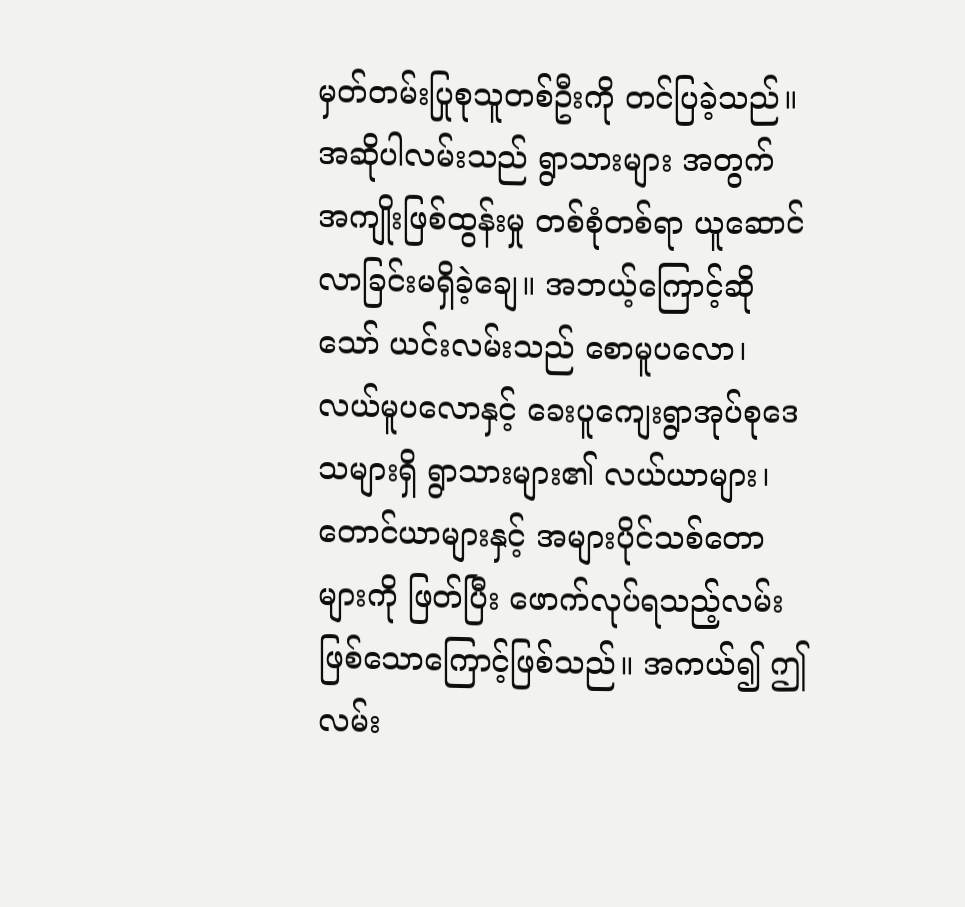မှတ်တမ်းပြုစုသူတစ်ဦးကို တင်ပြခဲ့သည်။ အဆိုပါလမ်းသည် ရွာသားများ အတွက် အကျိုးဖြစ်ထွန်းမှု တစ်စုံတစ်ရာ ယူဆောင်လာခြင်းမရှိခဲ့ချေ။ အဘယ့်ကြောင့်ဆိုသော် ယင်းလမ်းသည် စောမူပလော၊ လယ်မူပလောနှင့် ခေးပူကျေးရွာအုပ်စုဒေသများရှိ ရွာသားများ၏ လယ်ယာများ၊ တောင်ယာများနှင့် အများပိုင်သစ်တောများကို ဖြတ်ပြီး ဖောက်လုပ်ရသည့်လမ်းဖြစ်သောကြောင့်ဖြစ်သည်။ အကယ်၍ ဤလမ်း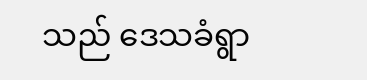သည် ဒေသခံရွာ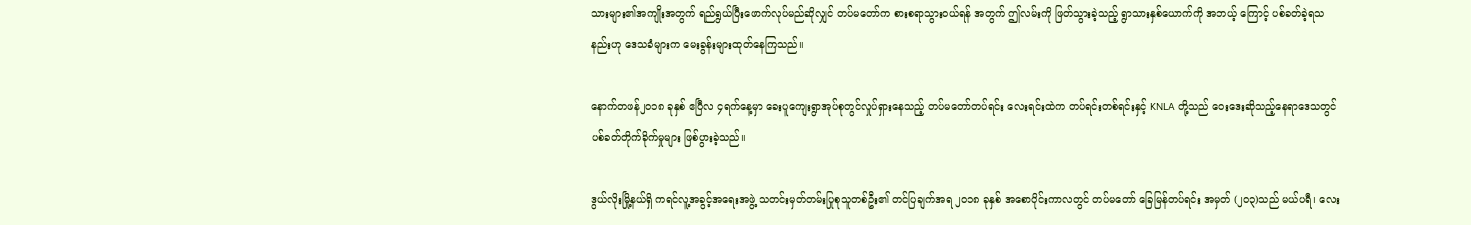သားများ၏အကျိုးအတွက် ရည်ရွယ်ပြီးဖောက်လုပ်မည်ဆိုလျှင် တပ်မတော်က စားစရာသွားဝယ်ရန် အတွက် ဤလမ်းကို ဖြတ်သွားခဲ့သည့် ရွာသားနှစ်ယောက်ကို အဘယ့် ကြောင့် ပစ်ခတ်ခဲ့ရသနည်းဟု ဒေသခံများက မေးခွန်းများထုတ်နေကြသည်။

နောက်တဖန်၂၀၁၈ ခုနှစ် ဧပြီလ ၄ရက်နေ့မှာ ခေးပူကျေးရွာအုပ်စုတွင်လှုပ်ရှားနေသည့် တပ်မတော်တပ်ရင်း လေးရင်းထဲက တပ်ရင်းတစ်ရင်းနှင့် KNLA တို့သည် ဝေးဒေးဆိုသည့်နေရာဒေသတွင် ပစ်ခတ်တိုက်ခိုက်မှုများ ဖြစ်ပွားခဲ့သည်။

ဒွယ်လိုးမြို့နယ်ရှိ ကရင်လူ့အခွင့်အရေးအဖွဲ့ သတင်းမှတ်တမ်းပြုစုသူတစ်ဦး၏ တင်ပြချက်အရ ၂၀၁၈ ခုနှစ် အစောပိုင်းကာလတွင် တပ်မတော် ခြေမြန်တပ်ရင်း အမှတ် (၂၀၃)သည် မယ်ပရီ၊ လေး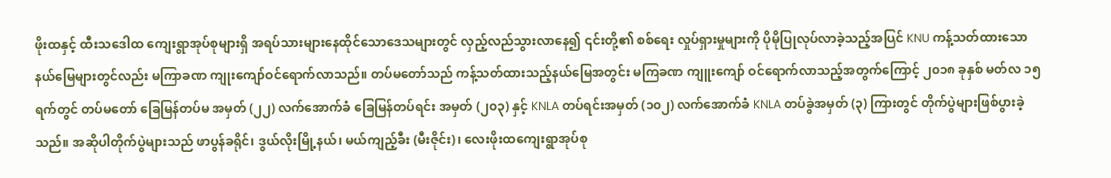ဖိုးထနှင့် ထီးသဒေါထ ကျေးရွာအုပ်စုများရှိ အရပ်သားများနေထိုင်သောဒေသများတွင် လှည့်လည်သွားလာနေ၍ ၎င်းတို့၏ စစ်ရေး လှုပ်ရှားမှုများကို ပိုမိုပြုလုပ်လာခဲ့သည့်အပြင် KNU ကန့်သတ်ထားသောနယ်မြေများတွင်လည်း မကြာခဏ ကျုးကျော်ဝင်ရောက်လာသည်။ တပ်မတော်သည် ကန့်သတ်ထားသည့်နယ်မြေအတွင်း မကြခဏ ကျူးကျော် ဝင်ရောက်လာသည့်အတွက်ကြောင့် ၂၀၁၈ ခုနှစ် မတ်လ ၁၅ရက်တွင် တပ်မတော် ခြေမြန်တပ်မ အမှတ် (၂၂) လက်အောက်ခံ ခြေမြန်တပ်ရင်း အမှတ် (၂၀၃) နှင့် KNLA တပ်ရင်းအမှတ် (၁၀၂) လက်အောက်ခံ KNLA တပ်ခွဲအမှတ် (၃) ကြားတွင် တိုက်ပွဲများဖြစ်ပွားခဲ့သည်။ အဆိုပါတိုက်ပွဲများသည် ဖာပွန်ခရိုင်၊ ဒွယ်လိုးမြို့နယ်၊ မယ်ကျည့်ခီး (မီးဇိုင်း)၊ လေးဖိုးထကျေးရွာအုပ်စု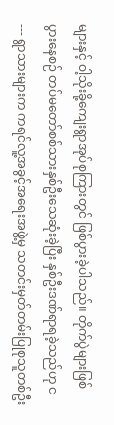များနှင့် ဝါ့သိုးခို့ကျေးရွာအုပ်စုကြားတွင် ဖြစ်ပွားခဲ့ပါသည်။ တိုက်ပွဲများဖြစ်ပွားနေစဉ် တပ်မတော်စစ်သားနှစ်ဦးသေဆုံးခဲ့ပြီး နှစ်ဦးဒဏ်ရာရခဲ့သည်ဟု င--- ရွာသားများက ကရင်လူ့အခွင့်အရေးအဖွဲ့မှ သတင်းမှတ်တမ်းပြုစုသူတစ်ဦး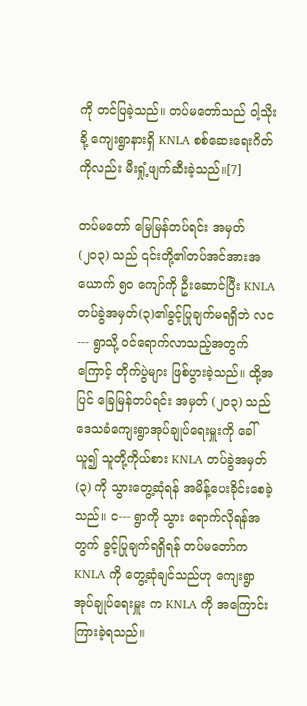ကို တင်ပြခဲ့သည်။ တပ်မတော်သည် ဝါ့သိုးခို့ ကျေးရွာနားရှိ KNLA စစ်ဆေးရေးဂိတ်ကိုလည်း မီးရှုံ့ဖျက်ဆီးခဲ့သည်။[7]

တပ်မတော် မြေမြန်တပ်ရင်း အမှတ် (၂၀၃) သည် ၎င်းတို့၏တပ်အင်အားအယောက် ၅၀ ကျော်ကို ဦးဆောင်ပြီး KNLA တပ်ခွဲအမှတ်(၃)၏ခွင့်ပြုချက်မရရှိဘဲ လင--- ရွာသို့ ဝင်ရောက်လာသည့်အတွက်ကြောင့် တိုက်ပွဲများ ဖြစ်ပွားခဲ့သည်။ ထို့အပြင် ခြေမြန်တပ်ရင်း အမှတ် (၂၀၃) သည် ဒေသခံကျေးရွာအုပ်ချုပ်ရေးမှူးကို ခေါ်ယူ၍ သူတို့ကိုယ်စား KNLA တပ်ခွဲအမှတ် (၃) ကို သွားတွေ့ဆုံရန် အမိန့်ပေးခိုင်းစေခဲ့သည်။ င--- ရွာကို သွား ရောက်လိုရန်အတွက် ခွင့်ပြုချက်ရရှိရန် တပ်မတော်က KNLA ကို တွေ့ဆုံချင်သည်ဟု ကျေးရွာအုပ်ချုပ်ရေးမှူး က KNLA ကို အကြောင်းကြားခဲ့ရသည်။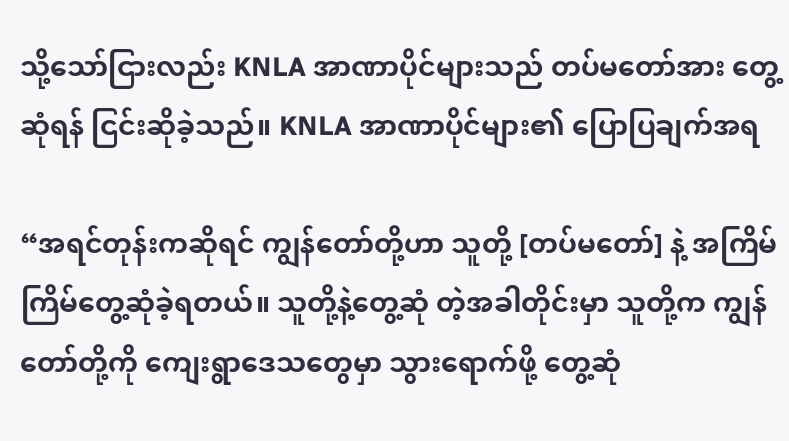သို့သော်ငြားလည်း KNLA အာဏာပိုင်များသည် တပ်မတော်အား တွေ့ဆုံရန် ငြင်းဆိုခဲ့သည်။ KNLA အာဏာပိုင်များ၏ ပြောပြချက်အရ

“အရင်တုန်းကဆိုရင် ကျွန်တော်တို့ဟာ သူတို့ [တပ်မတော်] နဲ့ အကြိမ်ကြိမ်တွေ့ဆုံခဲ့ရတယ်။ သူတို့နဲ့တွေ့ဆုံ တဲ့အခါတိုင်းမှာ သူတို့က ကျွန်တော်တို့ကို ကျေးရွာဒေသတွေမှာ သွားရောက်ဖို့ တွေ့ဆုံ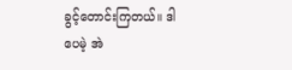ခွင့်တောင်းကြတယ်။ ဒါပေမဲ့ အဲ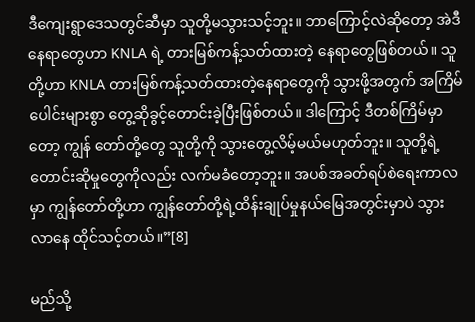ဒီကျေးရွာဒေသတွင်ဆီမှာ သူတို့မသွားသင့်ဘူး။ ဘာကြောင့်လဲဆိုတော့ အဲဒီနေရာတွေဟာ KNLA ရဲ့ တားမြစ်ကန့်သတ်ထားတဲ့ နေရာတွေဖြစ်တယ်။ သူတို့ဟာ KNLA တားမြစ်ကန့်သတ်ထားတဲ့နေရာတွေကို သွားဖို့အတွက် အကြိမ်ပေါင်းများစွာ တွေ့ဆိုခွင့်တောင်းခဲ့ပြီးဖြစ်တယ်။ ဒါကြောင့် ဒီတစ်ကြိမ်မှာတော့ ကျွန် တော်တို့တွေ သူတို့ကို သွားတွေ့လိမ့်မယ်မဟုတ်ဘူး။ သူတို့ရဲ့တောင်းဆိုမှုတွေကိုလည်း လက်မခံတော့ဘူး။ အပစ်အခတ်ရပ်စဲရေးကာလမှာ ကျွန်တော်တို့ဟာ ကျွန်တော်တို့ရဲ့ထိန်းချုပ်မှုနယ်မြေအတွင်းမှာပဲ သွားလာနေ ထိုင်သင့်တယ်။”[8]

မည်သို့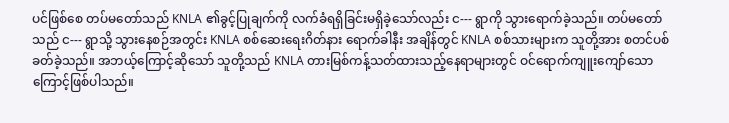ပင်ဖြစ်စေ တပ်မတော်သည် KNLA ၏ခွင့်ပြုချက်ကို လက်ခံရရှိခြင်းမရှိခဲ့သော်လည်း င--- ရွာကို သွားရောက်ခဲ့သည်။ တပ်မတော်သည် င--- ရွာသို့ သွားနေစဉ်အတွင်း KNLA စစ်ဆေးရေးဂိတ်နား ရောက်ခါနီး အချိန်တွင် KNLA စစ်သားများက သူတို့အား စတင်ပစ်ခတ်ခဲ့သည်။ အဘယ့်ကြောင့်ဆိုသော် သူတို့သည် KNLA တားမြစ်ကန့်သတ်ထားသည့်နေရာများတွင် ဝင်ရောက်ကျူးကျော်သောကြောင့်ဖြစ်ပါသည်။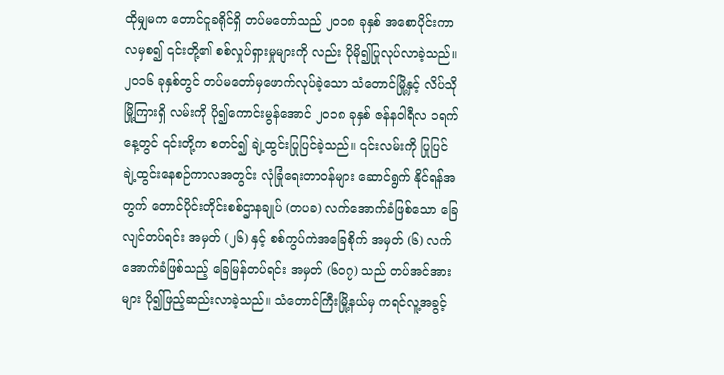ထိုမျှမက တောင်ငူခရိုင်ရှိ တပ်မတော်သည် ၂၀၁၈ ခုနှစ် အစောပိုင်းကာလမှစ၍ ၎င်းတို့၏ စစ်လှုပ်ရှားမှုများကို လည်း ပိုမို၍ပြုလုပ်လာခဲ့သည်။ ၂၀၁၆ ခုနှစ်တွင် တပ်မတော်မှဖောက်လုပ်ခဲ့သော သံတောင်မြို့နှင့် လိပ်သိုမြို့ကြားရှိ လမ်းကို ပို၍ကောင်းမွန်အောင် ၂၀၁၈ ခုနှစ် ဇန်နဝါရီလ ၁ရက်နေ့တွင် ၎င်းတို့က စတင်၍ ချဲ့ထွင်းပြုပြင်ခဲ့သည်။ ၎င်းလမ်းကို ပြုပြင်ချဲ့ထွင်းနေစဉ်ကာလအတွင်း လုံခြုံရေးတာဝန်များ ဆောင်ရွက် နိုင်ရန်အတွက် တောင်ပိုင်းတိုင်းစစ်ဌာနချုပ် (တပခ) လက်အောက်ခံဖြစ်သော ခြေလျင်တပ်ရင်း အမှတ် (၂၆) နှင့် စစ်ကွပ်ကဲအခြေစိုက် အမှတ် (၆) လက်အောက်ခံဖြစ်သည့် ခြေမြန်တပ်ရင်း အမှတ် (၆၀၇) သည် တပ်အင်အားများ ပို၍ဖြည့်ဆည်းလာခဲ့သည်။ သံတောင်ကြီးမြို့နယ်မှ ကရင်လူ့အခွင့်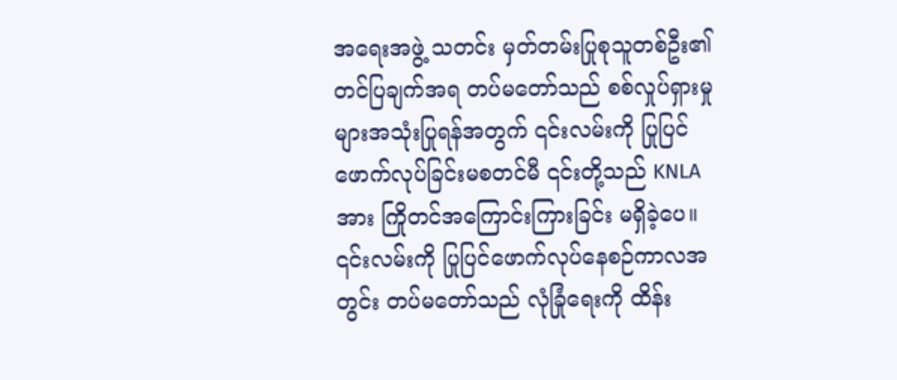အရေးအဖွဲ့ သတင်း မှတ်တမ်းပြုစုသူတစ်ဦး၏ တင်ပြချက်အရ တပ်မတော်သည် စစ်လှုပ်ရှားမှုများအသုံးပြုရန်အတွက် ၎င်းလမ်းကို ပြုပြင်ဖောက်လုပ်ခြင်းမစတင်မီ ၎င်းတို့သည် KNLA အား ကြိုတင်အကြောင်းကြားခြင်း မရှိခဲ့ပေ။ ၎င်းလမ်းကို ပြုပြင်ဖောက်လုပ်နေစဉ်ကာလအတွင်း တပ်မတော်သည် လုံခြုံရေးကို ထိန်း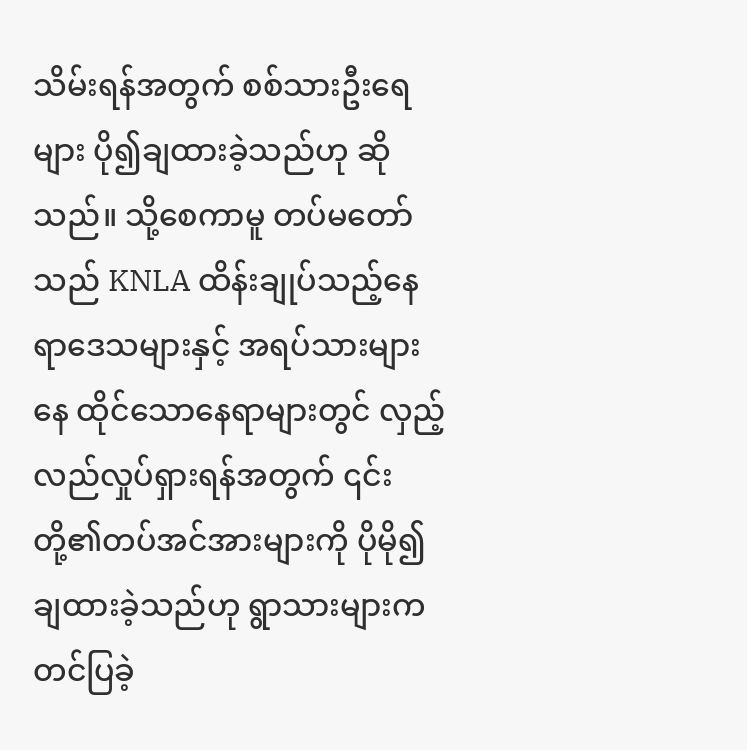သိမ်းရန်အတွက် စစ်သားဦးရေများ ပို၍ချထားခဲ့သည်ဟု ဆိုသည်။ သို့စေကာမူ တပ်မတော်သည် KNLA ထိန်းချုပ်သည့်နေရာဒေသများနှင့် အရပ်သားများနေ ထိုင်သောနေရာများတွင် လှည့်လည်လှုပ်ရှားရန်အတွက် ၎င်းတို့၏တပ်အင်အားများကို ပိုမို၍ချထားခဲ့သည်ဟု ရွာသားများက တင်ပြခဲ့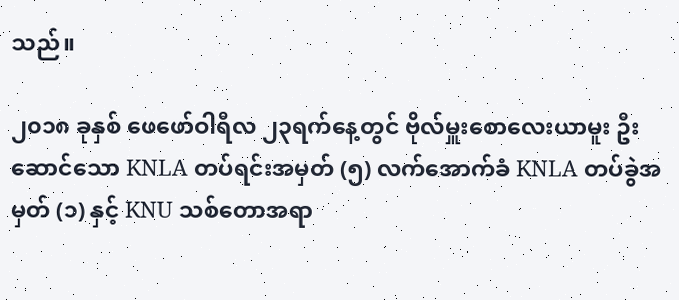သည်။

၂၀၁၈ ခုနှစ် ဖေဖော်ဝါရီလ ၂၃ရက်နေ့တွင် ဗိုလ်မှူးစောလေးယာမူး ဦးဆောင်သော KNLA တပ်ရင်းအမှတ် (၅) လက်အောက်ခံ KNLA တပ်ခွဲအမှတ် (၁) နှင့် KNU သစ်တောအရာ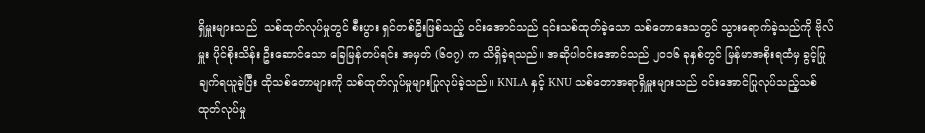ရှိမှူးများသည်  သစ်ထုတ်လုပ်မှုတွင် စီးပွား ရှင်တစ်ဦးဖြစ်သည့် ဝင်းအောင်သည် ၎င်းသစ်ထုတ်ခဲ့သော သစ်တောဒေသတွင် သွားရောက်ခဲ့သည်ကို ဗိုလ်မှူး ပိုင်စိုးသိန်း ဦးဆောင်သော ခြေမြန်တပ်ရင်း အမှတ် (၆၀၇) က သိရှိခဲ့ရသည်။ အဆိုပါဝင်းအောင်သည် ၂၀၁၆ ခုနှစ်တွင် မြန်မာအစိုးရထံမှ ခွင့်ပြုချက်ရယူခဲ့ပြီး ထိုသစ်တောများကို သစ်ထုတ်လှုပ်မှုများပြုလုပ်ခဲ့သည်။ KNLA နှင့် KNU သစ်တောအရာရှိမှူးများသည် ဝင်းအောင်ပြုလုပ်သည့်သစ်ထုတ်လုပ်မှု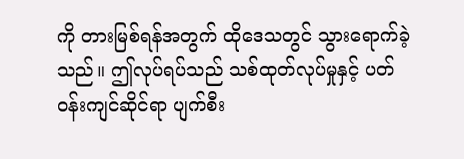ကို တားမြစ်ရန်အတွက် ထိုဒေသတွင် သွားရောက်ခဲ့သည်။ ဤလုပ်ရပ်သည် သစ်ထုတ်လုပ်မှုနှင့် ပတ်ဝန်းကျင်ဆိုင်ရာ ပျက်စီး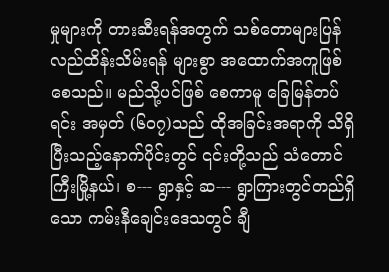မှုများကို တားဆီးရန်အတွက် သစ်တောများပြန်လည်ထိန်းသိမ်းရန် များစွာ အထောက်အကူဖြစ်စေသည်။ မည်သို့ပင်ဖြစ် စေကာမူ ခြေမြန်တပ်ရင်း အမှတ် (၆၀၇)သည် ထိုအခြင်းအရာကို သိရှိပြီးသည့်နောက်ပိုင်းတွင် ၎င်းတို့သည် သံတောင်ကြီးမြို့နယ်၊ စ--- ရွာနှင့် ဆ--- ရွာကြားတွင်တည်ရှိသော ကမ်းနီချေင်းဒေသတွင် ချီ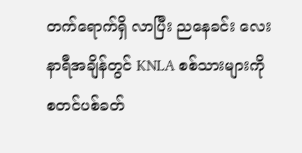တက်ရောက်ရှိ လာပြီး ညနေခင်း လေးနာရီအချိန်တွင် KNLA စစ်သားများကို စတင်ပစ်ခတ်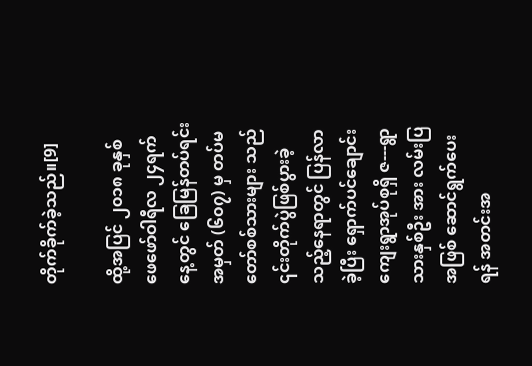တိုက်ခိုက်ခဲ့သည်။[9]

ထို့အပြင် ၂၀၁၈ ခုနှစ် ဖေဖော်ဝါရီလ ၂၄ရက်နေ့တွင် ခြေမြန်တပ်ရင်း အမှတ် (၆၀၇) မှ တပ်မတော်စစ်သားများ သည် ၎င်းတိုက်ပွဲဖြစ်ပွားခဲ့သည့်နေရာတွင် ပြန်လာခဲ့ပြီး ရှောက်ပင်ချောင်းကျေးရွာအုပ်စုရှိ ဇ---ရွာသားနှစ်ဦး အား လမ်းပြအဖြစ် ဆောင်ရွက်ပေးရန် အတင်းအ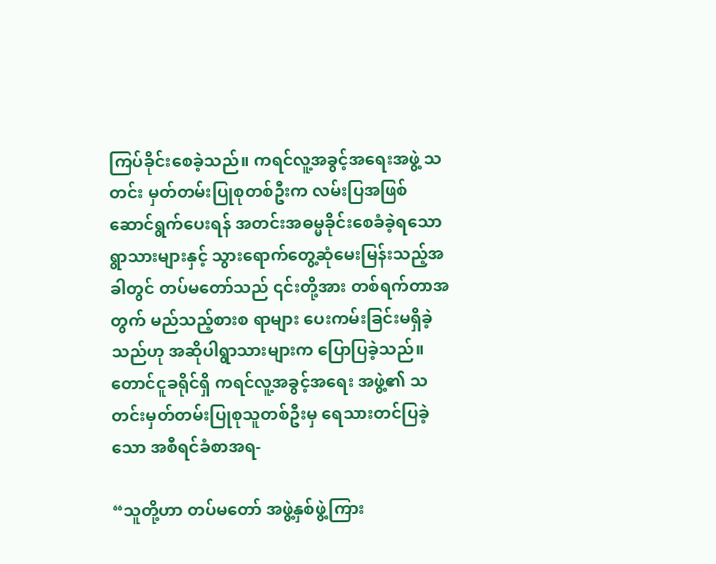ကြပ်ခိုင်းစေခဲ့သည်။ ကရင်လူ့အခွင့်အရေးအဖွဲ့ သတင်း မှတ်တမ်းပြုစုတစ်ဦးက လမ်းပြအဖြစ် ဆောင်ရွက်ပေးရန် အတင်းအဓမ္မခိုင်းစေခံခဲ့ရသော ရွာသားများနှင့် သွားရောက်တွေ့ဆုံမေးမြန်းသည့်အခါတွင် တပ်မတော်သည် ၎င်းတို့အား တစ်ရက်တာအတွက် မည်သည့်စားစ ရာများ ပေးကမ်းခြင်းမရှိခဲ့သည်ဟု အဆိုပါရွာသားများက ပြောပြခဲ့သည်။ တောင်ငူခရိုင်ရှိ ကရင်လူ့အခွင့်အရေး အဖွဲ့၏ သတင်းမှတ်တမ်းပြုစုသူတစ်ဦးမှ ရေသားတင်ပြခဲ့သော အစီရင်ခံစာအရ-

“သူတို့ဟာ တပ်မတော် အဖွဲ့နှစ်ဖွဲ့ကြား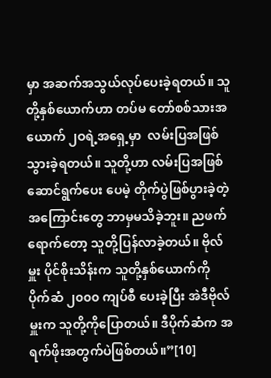မှာ အဆက်အသွယ်လုပ်ပေးခဲ့ရတယ်။ သူတို့နှစ်ယောက်ဟာ တပ်မ တော်စစ်သားအယောက် ၂ဝရဲ့အရှေ့မှာ  လမ်းပြအဖြစ် သွားခဲ့ရတယ်။ သူတို့ဟာ လမ်းပြအဖြစ်ဆောင်ရွက်ပေး ပေမဲ့ တိုက်ပွဲဖြစ်ပွားခဲ့တဲ့အကြောင်းတွေ ဘာမှမသိခဲ့ဘူး။ ညဖက်ရောက်တော့ သူတို့ပြန်လာခဲ့တယ်။ ဗိုလ်မှူး ပိုင်စိုးသိန်းက သူတို့နှစ်ယောက်ကို ပိုက်ဆံ ၂၀၀၀ ကျပ်စီ ပေးခဲ့ပြီး အဲဒီဗိုလ်မှူးက သူတို့ကိုပြောတယ်။ ဒီပိုက်ဆံက အရက်ဖိုးအတွက်ပဲဖြစ်တယ်။”[10]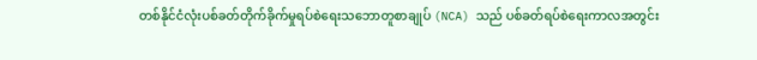တစ်နိုင်ငံလုံးပစ်ခတ်တိုက်ခိုက်မှုရပ်စဲရေးသဘောတူစာချုပ် (NCA) သည် ပစ်ခတ်ရပ်စဲရေးကာလအတွင်း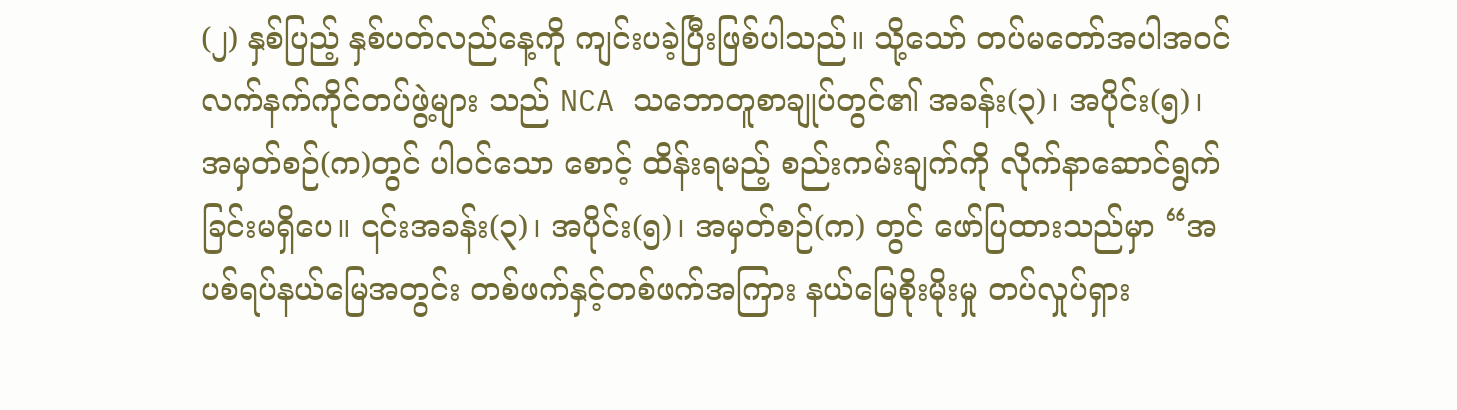(၂) နှစ်ပြည့် နှစ်ပတ်လည်နေ့ကို ကျင်းပခဲ့ပြီးဖြစ်ပါသည်။ သို့သော် တပ်မတော်အပါအဝင် လက်နက်ကိုင်တပ်ဖွဲ့များ သည် NCA သဘောတူစာချုပ်တွင်၏ အခန်း(၃)၊ အပိုင်း(၅)၊ အမှတ်စဉ်(က)တွင် ပါဝင်သော စောင့် ထိန်းရမည့် စည်းကမ်းချက်ကို လိုက်နာဆောင်ရွက်ခြင်းမရှိပေ။ ၎င်းအခန်း(၃)၊ အပိုင်း(၅)၊ အမှတ်စဉ်(က) တွင် ဖော်ပြထားသည်မှာ “အပစ်ရပ်နယ်မြေအတွင်း တစ်ဖက်နှင့်တစ်ဖက်အကြား နယ်မြေစိုးမိုးမှု တပ်လှုပ်ရှား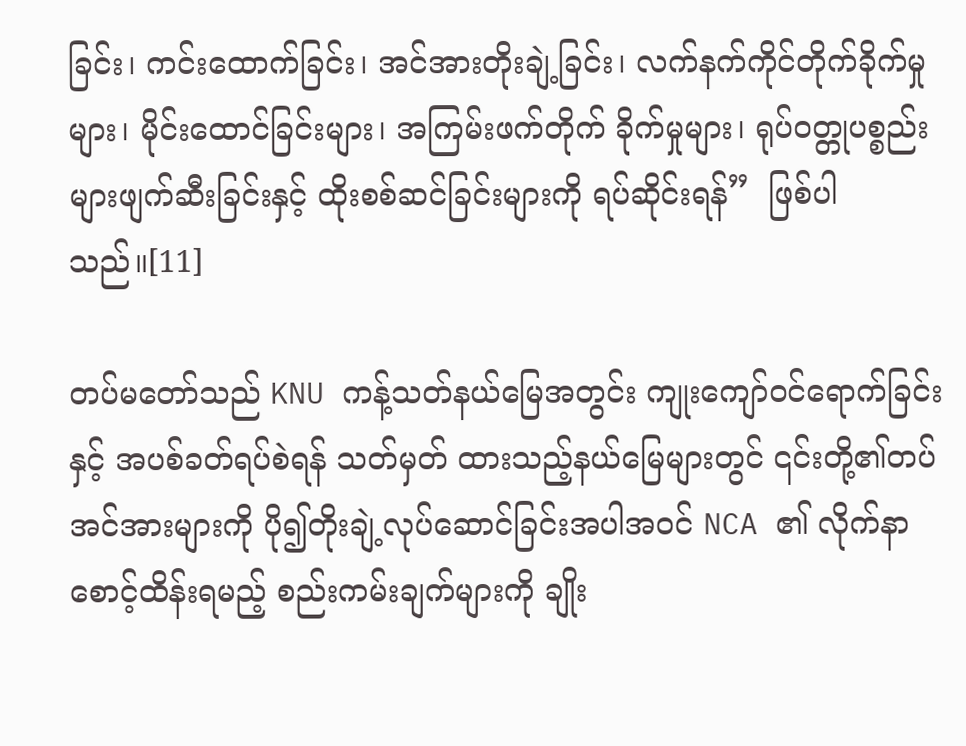ခြင်း၊ ကင်းထောက်ခြင်း၊ အင်အားတိုးချဲ့ခြင်း၊ လက်နက်ကိုင်တိုက်ခိုက်မှုများ၊ မိုင်းထောင်ခြင်းများ၊ အကြမ်းဖက်တိုက် ခိုက်မှုများ၊ ရုပ်ဝတ္တုပစ္စည်းများဖျက်ဆီးခြင်းနှင့် ထိုးစစ်ဆင်ခြင်းများကို ရပ်ဆိုင်းရန်”  ဖြစ်ပါသည်။[11]

တပ်မတော်သည် KNU ကန့်သတ်နယ်မြေအတွင်း ကျုးကျော်ဝင်ရောက်ခြင်းနှင့် အပစ်ခတ်ရပ်စဲရန် သတ်မှတ် ထားသည့်နယ်မြေများတွင် ၎င်းတို့၏တပ်အင်အားများကို ပို၍တိုးချဲ့လုပ်ဆောင်ခြင်းအပါအဝင် NCA ၏ လိုက်နာစောင့်ထိန်းရမည့် စည်းကမ်းချက်များကို ချိုး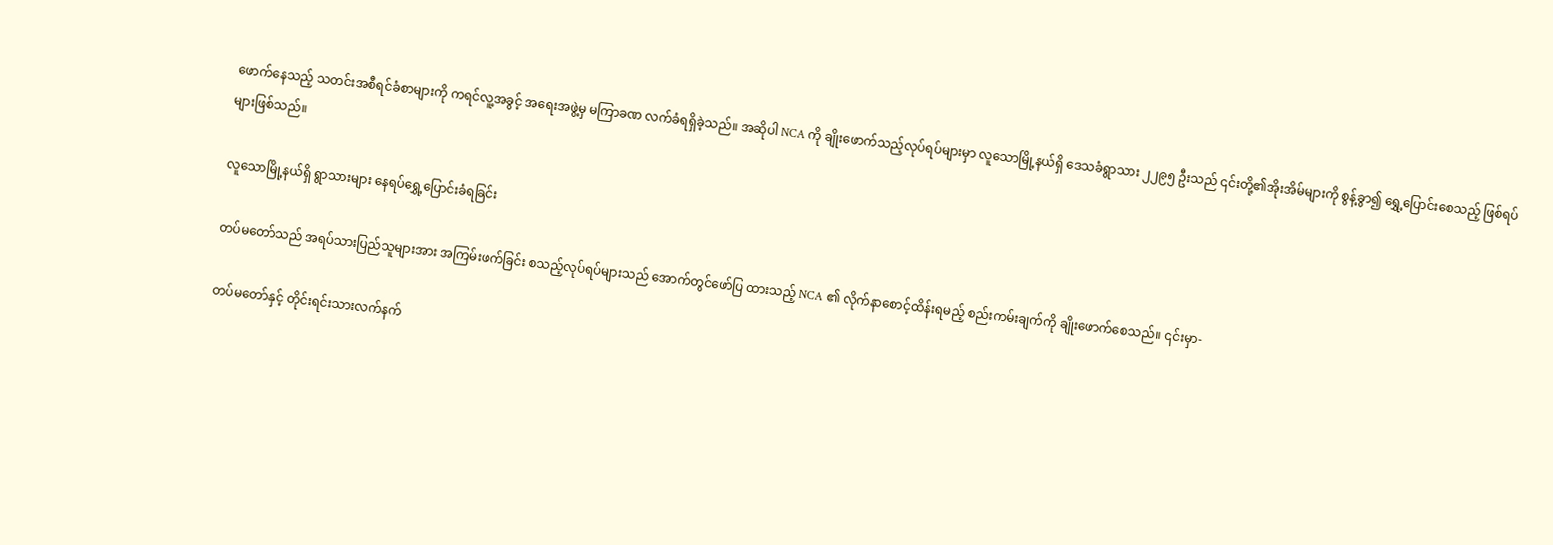ဖောက်နေသည့် သတင်းအစီရင်ခံစာများကို ကရင်လူ့အခွင့် အရေးအဖွဲ့မှ မကြာခဏ လက်ခံရရှိခဲ့သည်။ အဆိုပါ NCA ကို ချိုးဖောက်သည့်လုပ်ရပ်များမှာ လူသောမြို့နယ်ရှိ ဒေသခံရွာသား ၂၂၉၅ ဦးသည် ၎င်းတို့၏အိုးအိမ်များကို စွန့်ခွာ၍ ရွှေ့ပြောင်းစေသည့် ဖြစ်ရပ်များဖြစ်သည်။

လူသောမြို့နယ်ရှိ ရွာသားများ နေရပ်ရွှေ့ပြောင်းခံရခြင်း

တပ်မတော်သည် အရပ်သားပြည်သူများအား အကြမ်းဖက်ခြင်း စသည့်လုပ်ရပ်များသည် အောက်တွင်ဖော်ပြ ထားသည့် NCA ၏ လိုက်နာစောင့်ထိန်းရမည့် စည်းကမ်းချက်ကို ချိုးဖောက်စေသည်။ ၎င်းမှာ-

တပ်မတော်နှင့် တိုင်းရင်းသားလက်နက်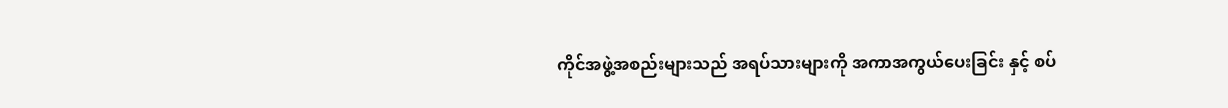ကိုင်အဖွဲ့အစည်းများသည် အရပ်သားများကို အကာအကွယ်ပေးခြင်း နှင့် စပ်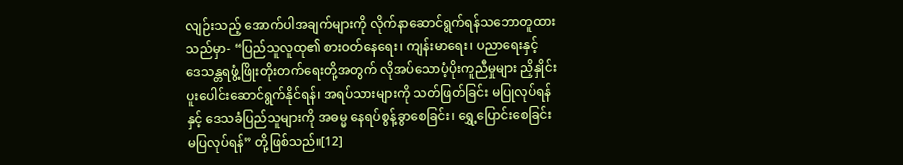လျဉ်းသည့် အောက်ပါအချက်များကို လိုက်နာဆောင်ရွက်ရန်သဘောတူထားသည်မှာ- “ပြည်သူလူထု၏ စားဝတ်နေရေး၊ ကျန်းမာရေး၊ ပညာရေးနှင့် ဒေသန္တရဖွံ့ဖြိုးတိုးတက်ရေးတို့အတွက် လိုအပ်သောပံ့ပိုးကူညီမှုများ ညှိနှိုင်းပူးပေါင်းဆောင်ရွက်နိုင်ရန်၊ အရပ်သားများကို သတ်ဖြတ်ခြင်း မပြုလုပ်ရန်နှင့် ဒေသခံပြည်သူများကို အဓမ္မ နေရပ်စွန့်ခွာစေခြင်း၊ ရွှေ့ပြောင်းစေခြင်း မပြလုပ်ရန်” တို့ဖြစ်သည်။[12]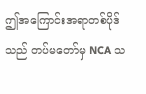ဤအကြောင်းအရာတစ်ပိုဒ်သည် တပ်မတော်မှ NCA သ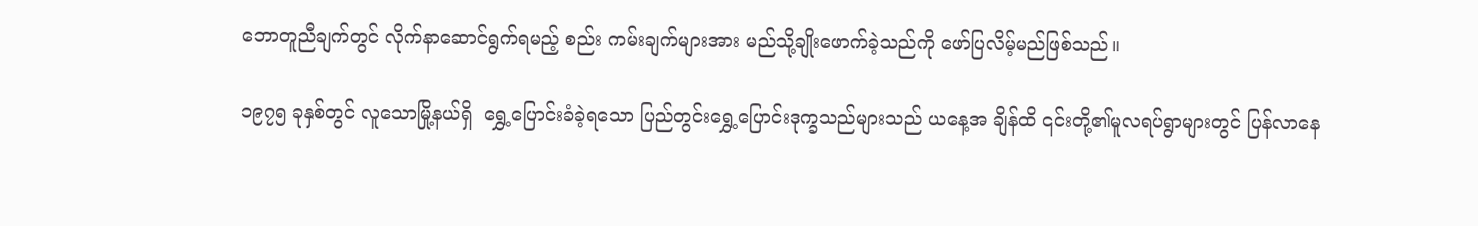ဘောတူညီချက်တွင် လိုက်နာဆောင်ရွက်ရမည့် စည်း ကမ်းချက်များအား မည်သို့ချိုးဖောက်ခဲ့သည်ကို ဖော်ပြလိမ့်မည်ဖြစ်သည်။

၁၉၇၅ ခုနှစ်တွင် လူသောမြို့နယ်ရှိ  ရွှေ့ပြောင်းခံခဲ့ရသော ပြည်တွင်းရွှေ့ပြောင်းဒုက္ခသည်များသည် ယနေ့အ ချိန်ထိ ၎င်းတို့၏မူလရပ်ရွာများတွင် ပြန်လာနေ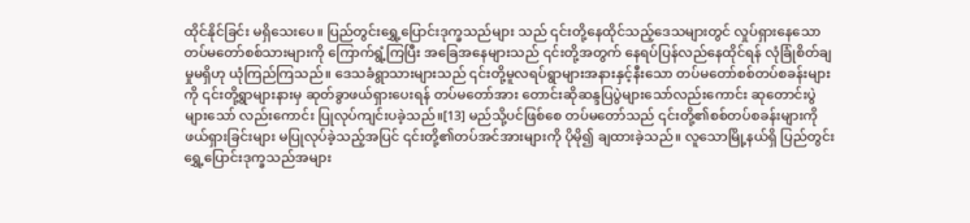ထိုင်နိုင်ခြင်း မရှိသေးပေ။ ပြည်တွင်းရွှေ့ပြောင်းဒုက္ခသည်များ သည် ၎င်းတို့နေထိုင်သည့်ဒေသများတွင် လှုပ်ရှားနေသော တပ်မတော်စစ်သားများကို ကြောက်ရွံ့ကြပြီး အခြေအနေများသည် ၎င်းတို့အတွက် နေရပ်ပြန်လည်နေထိုင်ရန် လုံခြုံစိတ်ချမှုမရှိဟု ယုံကြည်ကြသည်။ ဒေသခံရွာသားများသည် ၎င်းတို့မူလရပ်ရွာများအနားနှင့်နီးသော တပ်မတော်စစ်တပ်စခန်းများကို ၎င်းတို့ရွာများနားမှ ဆုတ်ခွာဖယ်ရှားပေးရန် တပ်မတော်အား တောင်းဆိုဆန္ဒပြပွဲများသော်လည်းကောင်း ဆုတောင်းပွဲများသော် လည်းကောင်း ပြုလုပ်ကျင်းပခဲ့သည်။[13] မည်သို့ပင်ဖြစ်စေ တပ်မတော်သည် ၎င်းတို့၏စစ်တပ်စခန်းများကို ဖယ်ရှားခြင်းများ မပြုလုပ်ခဲ့သည့်အပြင် ၎င်းတို့၏တပ်အင်အားများကို ပိုမို၍ ချထားခဲ့သည်။ လူသောမြို့နယ်ရှိ ပြည်တွင်းရွှေ့ပြောင်းဒုက္ခသည်အများ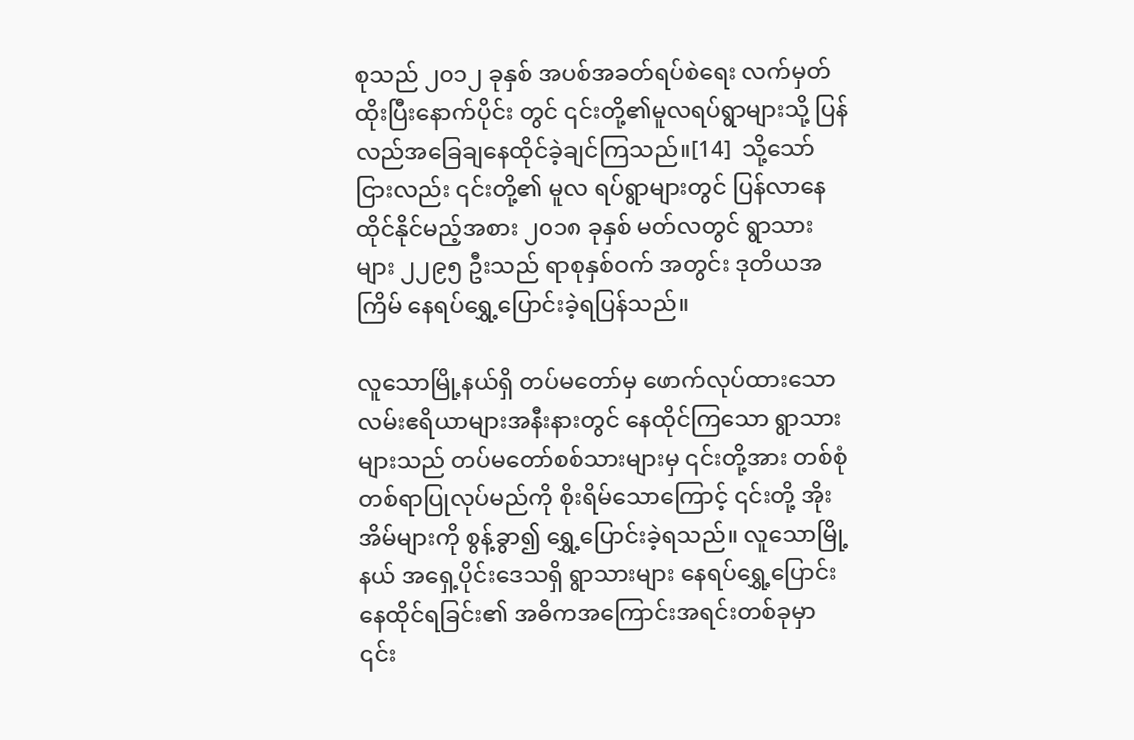စုသည် ၂၀၁၂ ခုနှစ် အပစ်အခတ်ရပ်စဲရေး လက်မှတ်ထိုးပြီးနောက်ပိုင်း တွင် ၎င်းတို့၏မူလရပ်ရွာများသို့ ပြန်လည်အခြေချနေထိုင်ခဲ့ချင်ကြသည်။[14]  သို့သော်ငြားလည်း ၎င်းတို့၏ မူလ ရပ်ရွာများတွင် ပြန်လာနေထိုင်နိုင်မည့်အစား ၂၀၁၈ ခုနှစ် မတ်လတွင် ရွာသားများ ၂၂၉၅ ဦးသည် ရာစုနှစ်ဝက် အတွင်း ဒုတိယအကြိမ် နေရပ်ရွှေ့ပြောင်းခဲ့ရပြန်သည်။

လူသောမြို့နယ်ရှိ တပ်မတော်မှ ဖောက်လုပ်ထားသော လမ်းဧရိယာများအနီးနားတွင် နေထိုင်ကြသော ရွာသား များသည် တပ်မတော်စစ်သားများမှ ၎င်းတို့အား တစ်စုံတစ်ရာပြုလုပ်မည်ကို စိုးရိမ်သောကြောင့် ၎င်းတို့ အိုးအိမ်များကို စွန့်ခွာ၍ ရွှေ့ပြောင်းခဲ့ရသည်။ လူသောမြို့နယ် အရှေ့ပိုင်းဒေသရှိ ရွာသားများ နေရပ်ရွှေ့ပြောင်း နေထိုင်ရခြင်း၏ အဓိကအကြောင်းအရင်းတစ်ခုမှာ ၎င်း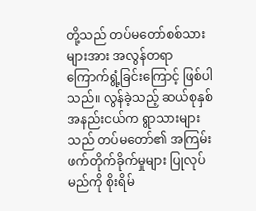တို့သည် တပ်မတော်စစ်သားများအား အလွန်တရာ ကြောက်ရွံ့ခြင်းကြောင့် ဖြစ်ပါသည်။ လွန်ခဲ့သည့် ဆယ်စုနှစ်အနည်းငယ်က ရွာသားများသည် တပ်မတော်၏ အကြမ်းဖက်တိုက်ခိုက်မှုများ ပြုလုပ်မည်ကို စိုးရိမ်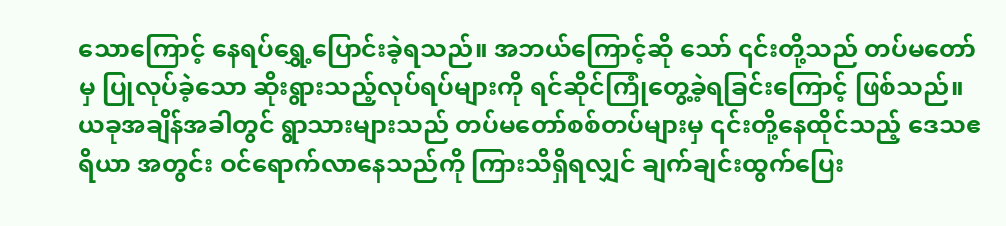သောကြောင့် နေရပ်ရွှေ့ပြောင်းခဲ့ရသည်။ အဘယ်ကြောင့်ဆို သော် ၎င်းတို့သည် တပ်မတော်မှ ပြုလုပ်ခဲ့သော ဆိုးရွားသည့်လုပ်ရပ်များကို ရင်ဆိုင်ကြုံတွေ့ခဲ့ရခြင်းကြောင့် ဖြစ်သည်။ ယခုအချိန်အခါတွင် ရွာသားများသည် တပ်မတော်စစ်တပ်များမှ ၎င်းတို့နေထိုင်သည့် ဒေသဧရိယာ အတွင်း ဝင်ရောက်လာနေသည်ကို ကြားသိရှိရလျှင် ချက်ချင်းထွက်ပြေး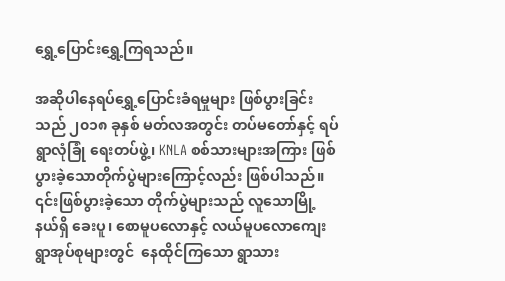ရွှေ့ပြောင်းရွှေ့ကြရသည်။

အဆိုပါနေရပ်ရွှေ့ပြောင်းခံရမှုများ ဖြစ်ပွားခြင်းသည် ၂၀၁၈ ခုနှစ် မတ်လအတွင်း တပ်မတော်နှင့် ရပ်ရွာလုံခြုံ ရေးတပ်ဖွဲ့၊ KNLA စစ်သားများအကြား ဖြစ်ပွားခဲ့သောတိုက်ပွဲများကြောင့်လည်း ဖြစ်ပါသည်။ ၎င်းဖြစ်ပွားခဲ့သော တိုက်ပွဲများသည် လူသောမြို့နယ်ရှိ ခေးပူ၊ စောမူပလောနှင့် လယ်မူပလောကျေးရွာအုပ်စုများတွင်  နေထိုင်ကြသော ရွာသား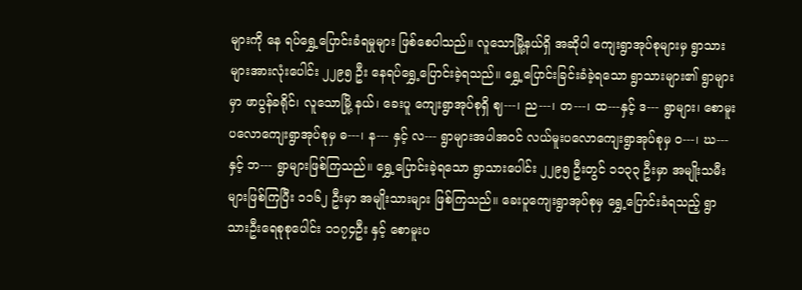များကို နေ ရပ်ရွှေ့ပြောင်းခံရမှုများ ဖြစ်စေပါသည်။ လူသောမြို့နယ်ရှိ အဆိုပါ ကျေးရွာအုပ်စုများမှ ရွာသားများအားလုံးပေါင်း ၂၂၉၅ ဦး နေရပ်ရွှေ့ပြောင်းခဲ့ရသည်။ ရွှေ့ပြောင်းခြင်းခံခဲ့ရသော ရွာသားများ၏ ရွာများမှာ ဖာပွန်ခရိုင်၊ လူသောမြို့ နယ်၊ ခေးပူ ကျေးရွာအုပ်စုရှိ ဈ---၊ ည---၊ တ---၊ ထ---နှင့် ဒ--- ရွာများ၊ စောမူးပလောကျေးရွာအုပ်စုမှ ဓ---၊ န--- နှင့် လ--- ရွာများအပါအဝင် လယ်မူးပလောကျေးရွာအုပ်စုမှ ဝ---၊ ဃ--- နှင့် ဘ--- ရွာများဖြစ်ကြသည်။ ရွှေ့ပြောင်းခဲ့ရသော ရွာသားပေါင်း ၂၂၉၅ ဦးတွင် ၁၁၃၃ ဦးမှာ အမျိုးသမီးများဖြစ်ကြပြီး ၁၁၆၂ ဦးမှာ အမျိုးသားများ ဖြစ်ကြသည်။ ခေးပူကျေးရွာအုပ်စုမှ ရွှေ့ပြောင်းခံရသည့် ရွာသားဦးရေစုစုပေါင်း ၁၁၇၄ဦး နှင့် စောမူးပ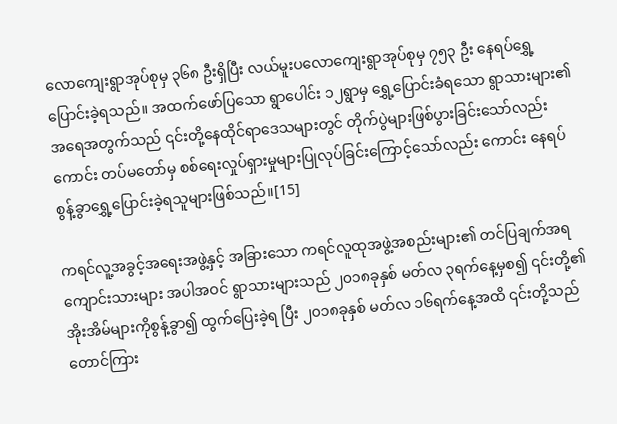လောကျေးရွာအုပ်စုမှ ၃၆၈ ဦးရှိပြီး လယ်မူးပလောကျေးရွာအုပ်စုမှ ၇၅၃ ဦး နေရပ်ရွှေ့ပြောင်းခဲ့ရသည်။ အထက်ဖော်ပြသော ရွာပေါင်း ၁၂ရွာမှ ရွှေ့ပြောင်းခံရသော ရွာသားများ၏ အရေအတွက်သည် ၎င်းတို့နေထိုင်ရာဒေသများတွင် တိုက်ပွဲများဖြစ်ပွားခြင်းသော်လည်းကောင်း တပ်မတော်မှ စစ်ရေးလှုပ်ရှားမှုများပြုလုပ်ခြင်းကြောင့်သော်လည်း ကောင်း နေရပ်စွန့်ခွာရွှေ့ပြောင်းခဲ့ရသူများဖြစ်သည်။[15]

ကရင်လူ့အခွင့်အရေးအဖွဲ့နှင့် အခြားသော ကရင်လူထုအဖွဲ့အစည်းများ၏ တင်ပြချက်အရ ကျောင်းသားများ အပါအဝင် ရွာသားများသည် ၂၀၁၈ခုနှစ် မတ်လ ၃ရက်နေ့မှစ၍ ၎င်းတို့၏ အိုးအိမ်များကိုစွန့်ခွာ၍ ထွက်ပြေးခဲ့ရ ပြီး ၂၀၁၈ခုနှစ် မတ်လ ၁၆ရက်နေ့အထိ ၎င်းတို့သည် တောင်ကြား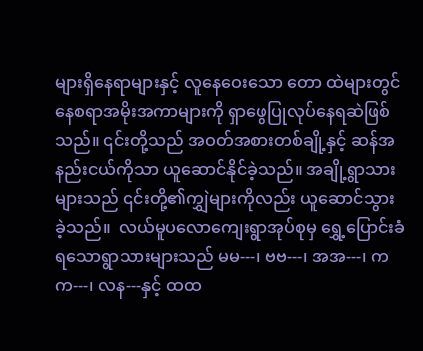များရှိနေရာများနှင့် လူနေဝေးသော တော ထဲများတွင် နေစရာအမိုးအကာများကို ရှာဖွေပြုလုပ်နေရဆဲဖြစ်သည်။ ၎င်းတို့သည် အဝတ်အစားတစ်ချို့နှင့် ဆန်အနည်းငယ်ကိုသာ ယူဆောင်နိုင်ခဲ့သည်။ အချို့ရွာသားများသည် ၎င်းတို့၏ကျွှဲများကိုလည်း ယူဆောင်သွား ခဲ့သည်။  လယ်မူပလောကျေးရွာအုပ်စုမှ ရွှေ့ပြောင်းခံရသောရွာသားများသည် မမ---၊ ဗဗ---၊ အအ---၊ ကက---၊ လန---နှင့် ထထ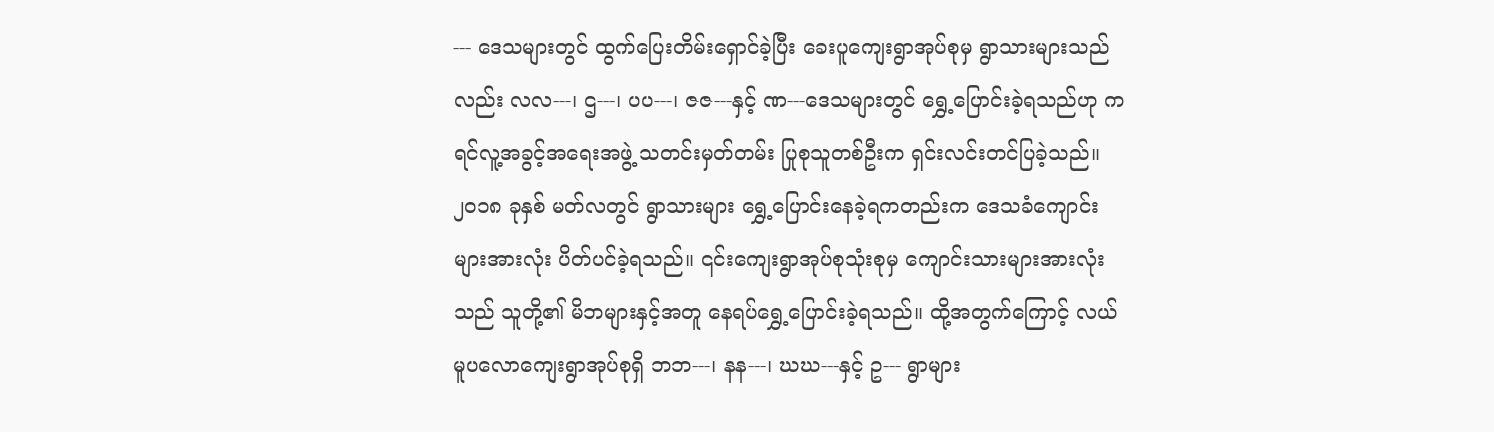--- ဒေသများတွင် ထွက်ပြေးတိမ်းရှောင်ခဲ့ပြီး ခေးပူကျေးရွာအုပ်စုမှ ရွာသားများသည်လည်း လလ---၊ ဌ---၊ ပပ---၊ ဇဇ---နှင့် ဏ---ဒေသများတွင် ရွှေ့ပြောင်းခဲ့ရသည်ဟု ကရင်လူ့အခွင့်အရေးအဖွဲ့ သတင်းမှတ်တမ်း ပြုစုသူတစ်ဦးက ရှင်းလင်းတင်ပြခဲ့သည်။ ၂၀၁၈ ခုနှစ် မတ်လတွင် ရွာသားများ ရွှေ့ပြောင်းနေခဲ့ရကတည်းက ဒေသခံကျောင်းများအားလုံး ပိတ်ပင်ခဲ့ရသည်။ ၎င်းကျေးရွာအုပ်စုသုံးစုမှ ကျောင်းသားများအားလုံးသည် သူတို့၏ မိဘများနှင့်အတူ နေရပ်ရွှေ့ပြောင်းခဲ့ရသည်။ ထို့အတွက်ကြောင့် လယ်မူပလောကျေးရွာအုပ်စုရှိ ဘဘ---၊ နန---၊ ဃဃ---နှင့် ဥ--- ရွာများ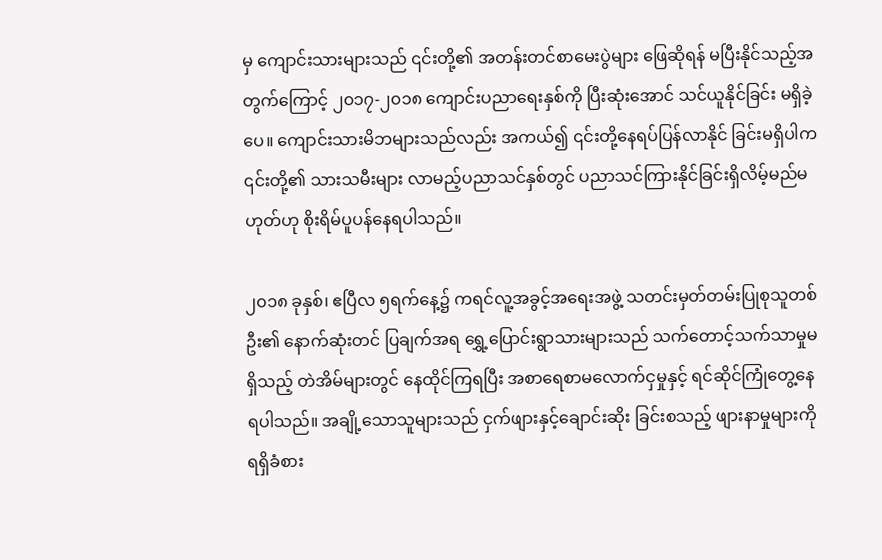မှ ကျောင်းသားများသည် ၎င်းတို့၏ အတန်းတင်စာမေးပွဲများ ဖြေဆိုရန် မပြီးနိုင်သည့်အတွက်ကြောင့် ၂၀၁၇-၂၀၁၈ ကျောင်းပညာရေးနှစ်ကို ပြီးဆုံးအောင် သင်ယူနိုင်ခြင်း မရှိခဲ့ပေ။ ကျောင်းသားမိဘများသည်လည်း အကယ်၍ ၎င်းတို့နေရပ်ပြန်လာနိုင် ခြင်းမရှိပါက ၎င်းတို့၏ သားသမီးများ လာမည့်ပညာသင်နှစ်တွင် ပညာသင်ကြားနိုင်ခြင်းရှိလိမ့်မည်မဟုတ်ဟု စိုးရိမ်ပူပန်နေရပါသည်။

၂၀၁၈ ခုနှစ်၊ ဧပြီလ ၅ရက်နေ့၌ ကရင်လူ့အခွင့်အရေးအဖွဲ့ သတင်းမှတ်တမ်းပြုစုသူတစ်ဦး၏ နောက်ဆုံးတင် ပြချက်အရ ရွှေ့ပြောင်းရွာသားများသည် သက်တောင့်သက်သာမှုမရှိသည့် တဲအိမ်များတွင် နေထိုင်ကြရပြီး အစာရေစာမလောက်ငှမှုနှင့် ရင်ဆိုင်ကြုံတွေ့နေရပါသည်။ အချို့သောသူများသည် ငှက်ဖျားနှင့်ချောင်းဆိုး ခြင်းစသည့် ဖျားနာမှုများကို ရရှိခံစား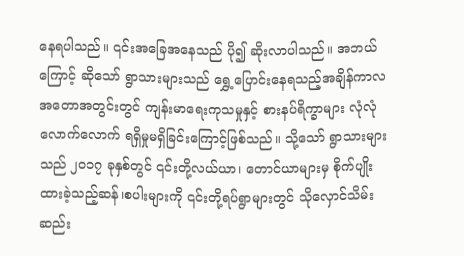နေရပါသည်။ ၎င်းအခြေအနေသည် ပို၍ ဆိုးလာပါသည်။ အဘယ်ကြောင့် ဆိုသော် ရွာသားများသည် ရွှေ့ပြောင်းနေရသည့်အချိန်ကာလအတောအတွင်းတွင် ကျန်းမာရေးကုသမှုနှင့် စားနပ်ရိက္ခာများ လုံလုံလောက်လောက် ရရှိမှုမရှိခြင်းကြောင့်ဖြစ်သည်။ သို့သော် ရွာသားများသည် ၂၀၁၇ ခုနှစ်တွင် ၎င်းတို့လယ်ယာ၊ တောင်ယာများမှ စိုက်ပျိုးထားခဲ့သည့်ဆန်၊စပါးများကို ၎င်းတို့ရပ်ရွာများတွင် သိုလှောင်သိမ်းဆည်း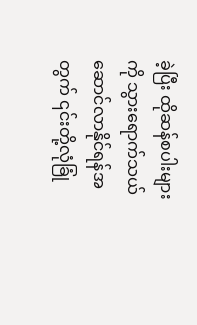ခဲ့ပြီး ထိုဆန်စပါးများကို သွားရောက်သယ်ဆောင်လာနိုင်ရန်အတွက် ၎င်းတို့လုံခြုံ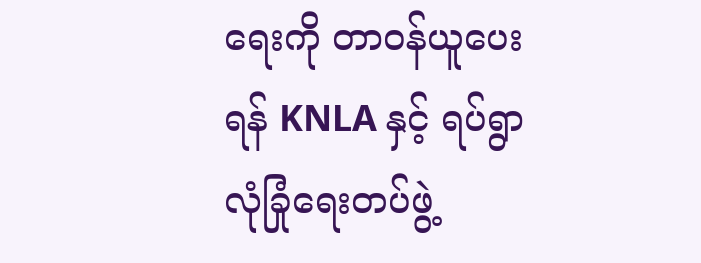ရေးကို တာဝန်ယူပေးရန် KNLA နှင့် ရပ်ရွာလုံခြုံရေးတပ်ဖွဲ့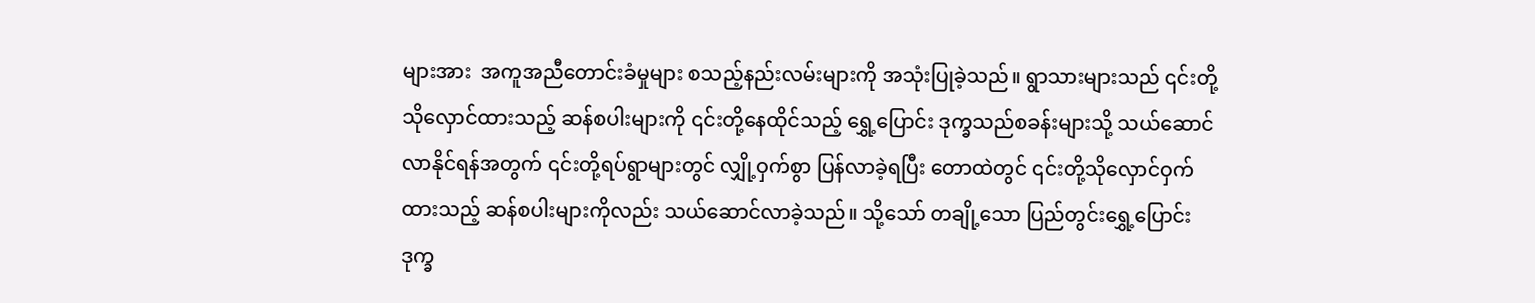များအား  အကူအညီတောင်းခံမှုများ စသည့်နည်းလမ်းများကို အသုံးပြုခဲ့သည်။ ရွာသားများသည် ၎င်းတို့သိုလှောင်ထားသည့် ဆန်စပါးများကို ၎င်းတို့နေထိုင်သည့် ရွှေ့ပြောင်း ဒုက္ခသည်စခန်းများသို့ သယ်ဆောင်လာနိုင်ရန်အတွက် ၎င်းတို့ရပ်ရွာများတွင် လျှို့ဝှက်စွာ ပြန်လာခဲ့ရပြီး တောထဲတွင် ၎င်းတို့သိုလှောင်ဝှက်ထားသည့် ဆန်စပါးများကိုလည်း သယ်ဆောင်လာခဲ့သည်။ သို့သော် တချို့သော ပြည်တွင်းရွှေ့ပြောင်းဒုက္ခ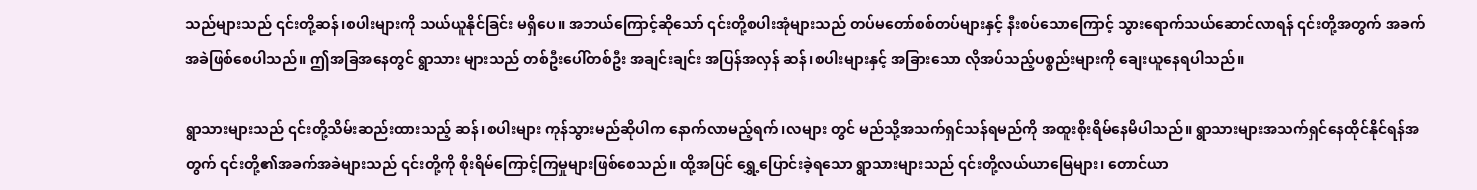သည်များသည် ၎င်းတို့ဆန်၊စပါးများကို သယ်ယူနိုင်ခြင်း မရှိပေ။ အဘယ်ကြောင့်ဆိုသော် ၎င်းတို့စပါးအုံများသည် တပ်မတော်စစ်တပ်များနှင့် နီးစပ်သောကြောင့် သွားရောက်သယ်ဆောင်လာရန် ၎င်းတို့အတွက် အခက်အခဲဖြစ်စေပါသည်။ ဤအခြအနေတွင် ရွာသား များသည် တစ်ဦးပေါ်တစ်ဦး အချင်းချင်း အပြန်အလှန် ဆန်၊စပါးများနှင့် အခြားသော လိုအပ်သည့်ပစ္စည်းများကို ချေးယူနေရပါသည်။

ရွာသားများသည် ၎င်းတို့သိမ်းဆည်းထားသည့် ဆန်၊စပါးများ ကုန်သွားမည်ဆိုပါက နောက်လာမည့်ရက်၊လများ တွင် မည်သို့အသက်ရှင်သန်ရမည်ကို အထူးစိုးရိမ်နေမိပါသည်။ ရွာသားများအသက်ရှင်နေထိုင်နိုင်ရန်အတွက် ၎င်းတို့၏အခက်အခဲများသည် ၎င်းတို့ကို စိုးရိမ်ကြောင့်ကြမှုများဖြစ်စေသည်။ ထို့အပြင် ရွှေ့ပြောင်းခဲ့ရသော ရွာသားများသည် ၎င်းတို့လယ်ယာမြေများ၊ တောင်ယာ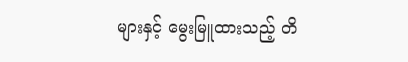များနှင့် မွေးမြူထားသည့် တိ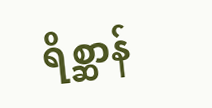ရိစ္ဆာန်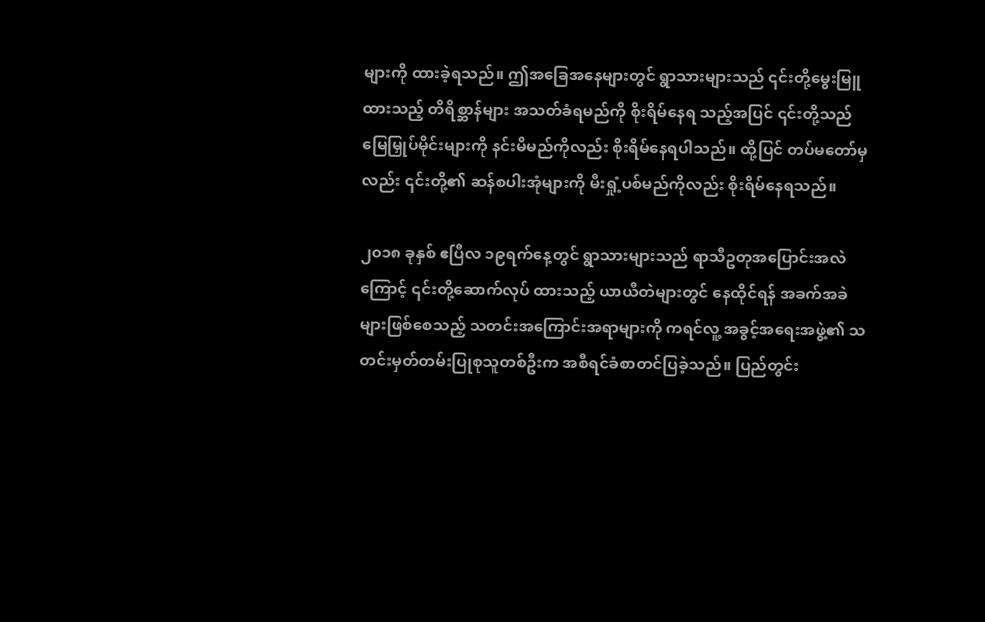များကို ထားခဲ့ရသည်။ ဤအခြေအနေများတွင် ရွာသားများသည် ၎င်းတို့မွေးမြူထားသည့် တိရိစ္ဆာန်များ အသတ်ခံရမည်ကို စိုးရိမ်နေရ သည့်အပြင် ၎င်းတို့သည် မြေမြှုပ်မိုင်းများကို နင်းမိမည်ကိုလည်း စိုးရိမ်နေရပါသည်။ ထို့ပြင် တပ်မတော်မှလည်း ၎င်းတို့၏ ဆန်စပါးအုံများကို မီးရှုံ့ပစ်မည်ကိုလည်း စိုးရိမ်နေရသည်။

၂၀၁၈ ခုနှစ် ဧပြီလ ၁၉ရက်နေ့တွင် ရွာသားများသည် ရာသီဥတုအပြောင်းအလဲကြောင့် ၎င်းတို့ဆောက်လုပ် ထားသည့် ယာယီတဲများတွင် နေထိုင်ရန် အခက်အခဲများဖြစ်စေသည့် သတင်းအကြောင်းအရာများကို ကရင်လူ့ အခွင့်အရေးအဖွဲ့၏ သတင်းမှတ်တမ်းပြုစုသူတစ်ဦးက အစီရင်ခံစာတင်ပြခဲ့သည်။ ပြည်တွင်း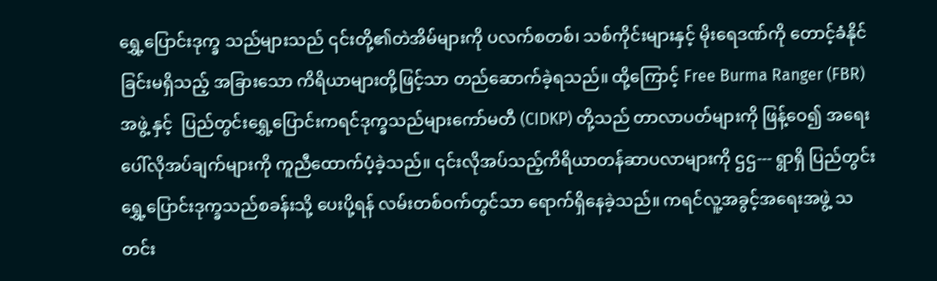ရွှေ့ပြောင်းဒုက္ခ သည်များသည် ၎င်းတို့၏တဲအိမ်များကို ပလက်စတစ်၊ သစ်ကိုင်းများနှင့် မိုးရေဒဏ်ကို တောင့်ခံနိုင်ခြင်းမရှိသည့် အခြားသော ကိရိယာများတို့ဖြင့်သာ တည်ဆောက်ခဲ့ရသည်။ ထို့ကြောင့် Free Burma Ranger (FBR) အဖွဲ့ နှင့်  ပြည်တွင်းရွှေ့ပြောင်းကရင်ဒုက္ခသည်များကော်မတီ (CIDKP) တို့သည် တာလာပတ်များကို ဖြန့်ဝေ၍ အရေးပေါ်လိုအပ်ချက်များကို ကူညီထောက်ပံ့ခဲ့သည်။ ၎င်းလိုအပ်သည့်ကိရိယာတန်ဆာပလာများကို ဌဌ--- ရွာရှိ ပြည်တွင်းရွှေ့ပြောင်းဒုက္ခသည်စခန်းသို့ ပေးပို့ရန် လမ်းတစ်ဝက်တွင်သာ ရောက်ရှိနေခဲ့သည်။ ကရင်လူ့အခွင့်အရေးအဖွဲ့ သတင်း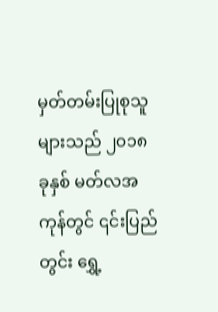မှတ်တမ်းပြုစုသူများသည် ၂၀၁၈ ခုနှစ် မတ်လအကုန်တွင် ၎င်းပြည်တွင်း ရွှေ့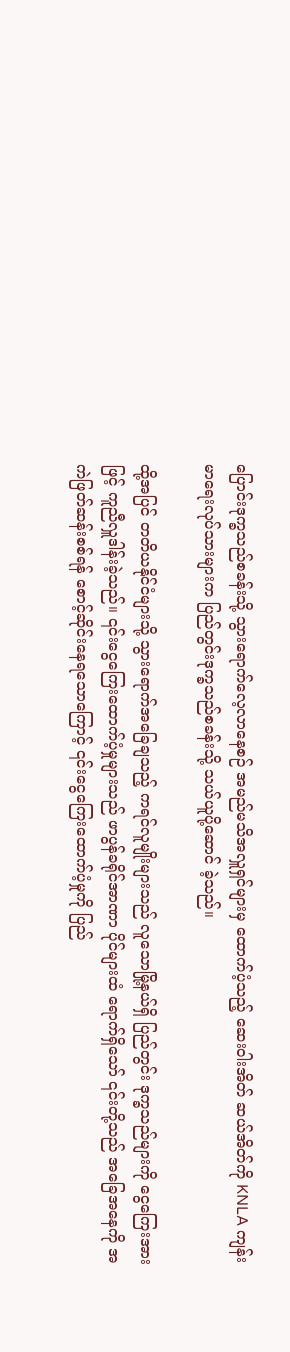ပြောင်းဒုက္ခသည်စခန်းသို့ သွားရောက်လေ့လာနေစဉ် အမည်မသိအလှူရှင်များမှ ထောက်ပံ့သည့် ဆေးဝါးအိတ် ဆယ်အိတ်ကို KNLA ကျန်းမာရေးလုပ်သားများက ပြည်တွင်းဒုက္ခသည်စခန်းသို့ သယ်ယူပို့ဆောင် ခဲ့သည်။

ထို့အပြင် တတိယနိုင်ငံများသို့ သွားရောက်အခြေချသည့် ကရင်လူမျိုးများသည် လူသောမြို့နယ်ရှိ ပြည်တွင်း ဒုက္ခသည်များကို ငွေကြေးအားဖြင့် ကူညီလှူဒါန်းခဲ့သည်။ ၎င်းငွေကြေးထောက်ပံ့မှုများသည် ဖာပွန်ခရိုင်အာဏာ ပိုင်များထံ ရောက်ရှိသော် ၎င်းတို့သည် အခြေအနေကို အကဲဖြတ်ဆန်းစစ်ရန် စောင့်ဆိုင်းနေရသောကြောင့် ၎င်းငွေကြေးထောက်ပံ့မှုကို ပြည်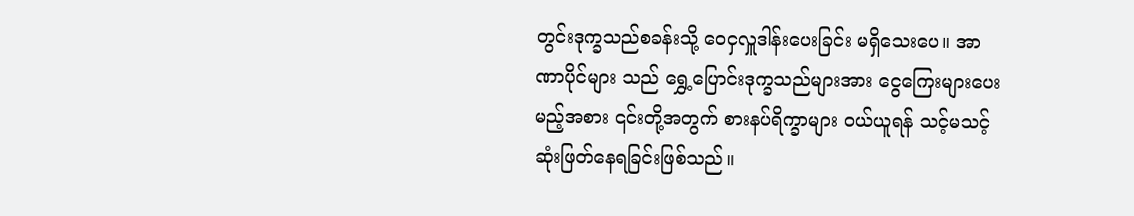တွင်းဒုက္ခသည်စခန်းသို့ ဝေငှလှူဒါန်းပေးခြင်း မရှိသေးပေ။ အာဏာပိုင်များ သည် ရွှေ့ပြောင်းဒုက္ခသည်များအား ငွေကြေးများပေးမည့်အစား ၎င်းတို့အတွက် စားနပ်ရိက္ခာများ ဝယ်ယူရန် သင့်မသင့် ဆုံးဖြတ်နေရခြင်းဖြစ်သည်။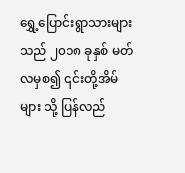ရွှေ့ပြောင်းရွာသားများသည် ၂၀၁၈ ခုနှစ် မတ်လမှစ၍ ၎င်းတို့အိမ်များ သို့ ပြန်လည်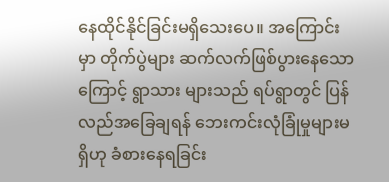နေထိုင်နိုင်ခြင်းမရှိသေးပေ။ အကြောင်းမှာ တိုက်ပွဲများ ဆက်လက်ဖြစ်ပွားနေသောကြောင့် ရွာသား များသည် ရပ်ရွာတွင် ပြန်လည်အခြေချရန် ဘေးကင်းလုံခြုံမှုများမရှိဟု ခံစားနေရခြင်း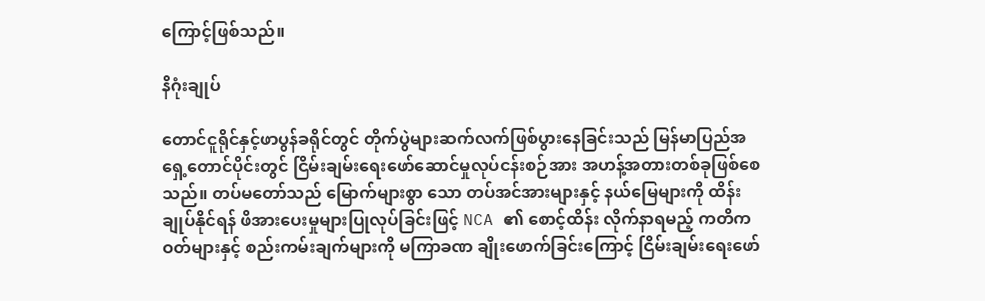ကြောင့်ဖြစ်သည်။

နိဂုံးချုပ်

တောင်ငူရိုင်နှင့်ဖာပွန်ခရိုင်တွင် တိုက်ပွဲများဆက်လက်ဖြစ်ပွားနေခြင်းသည် မြန်မာပြည်အရှေ့တောင်ပိုင်းတွင် ငြိမ်းချမ်းရေးဖော်ဆောင်မှုလုပ်ငန်းစဉ်အား အဟန့်အတားတစ်ခုဖြစ်စေသည်။ တပ်မတော်သည် မြောက်များစွာ သော တပ်အင်အားများနှင့် နယ်မြေများကို ထိန်းချုပ်နိုင်ရန် ဖိအားပေးမှုများပြုလုပ်ခြင်းဖြင့် NCA ၏ စောင့်ထိန်း လိုက်နာရမည့် ကတိကဝတ်များနှင့် စည်းကမ်းချက်များကို မကြာခဏ ချိုးဖောက်ခြင်းကြောင့် ငြိမ်းချမ်းရေးဖော်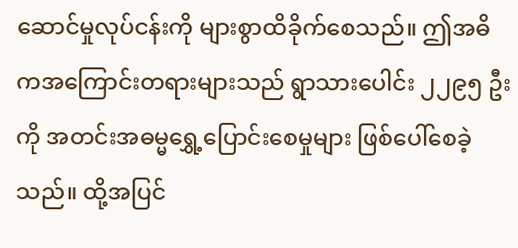ဆောင်မှုလုပ်ငန်းကို များစွာထိခိုက်စေသည်။ ဤအဓိကအကြောင်းတရားများသည် ရွာသားပေါင်း ၂၂၉၅ ဦးကို အတင်းအဓမ္မရွှေ့ပြောင်းစေမှုများ ဖြစ်ပေါ်စေခဲ့သည်။ ထို့အပြင်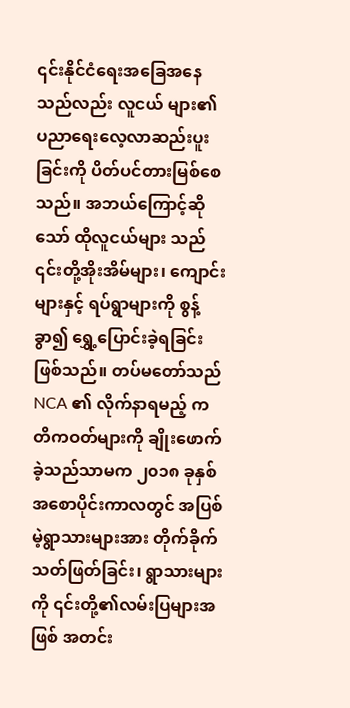၎င်းနိုင်ငံရေးအခြေအနေသည်လည်း လူငယ် များ၏ ပညာရေးလေ့လာဆည်းပူးခြင်းကို ပိတ်ပင်တားမြစ်စေသည်။ အဘယ်ကြောင့်ဆိုသော် ထိုလူငယ်များ သည် ၎င်းတို့အိုးအိမ်များ၊ ကျောင်းများနှင့် ရပ်ရွာများကို စွန့်ခွာ၍ ရွှေ့ပြောင်းခဲ့ရခြင်းဖြစ်သည်။ တပ်မတော်သည် NCA ၏ လိုက်နာရမည့် ကတိကဝတ်များကို ချိုးဖောက်ခဲ့သည်သာမက ၂၀၁၈ ခုနှစ် အစောပိုင်းကာလတွင် အပြစ်မဲ့ရွာသားများအား တိုက်ခိုက်သတ်ဖြတ်ခြင်း၊ ရွာသားများကို ၎င်းတို့၏လမ်းပြများအဖြစ် အတင်း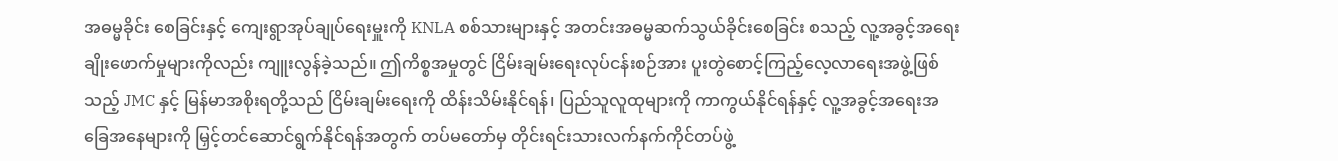အဓမ္မခိုင်း စေခြင်းနှင့် ကျေးရွာအုပ်ချုပ်ရေးမှူးကို KNLA စစ်သားများနှင့် အတင်းအဓမ္မဆက်သွယ်ခိုင်းစေခြင်း စသည့် လူ့အခွင့်အရေးချိုးဖောက်မှုများကိုလည်း ကျူးလွန်ခဲ့သည်။ ဤကိစ္စအမှုတွင် ငြိမ်းချမ်းရေးလုပ်ငန်းစဉ်အား ပူးတွဲစောင့်ကြည့်လေ့လာရေးအဖွဲ့ဖြစ်သည့် JMC နှင့် မြန်မာအစိုးရတို့သည် ငြိမ်းချမ်းရေးကို ထိန်းသိမ်းနိုင်ရန်၊ ပြည်သူလူထုများကို ကာကွယ်နိုင်ရန်နှင့် လူ့အခွင့်အရေးအခြေအနေများကို မြှင့်တင်ဆောင်ရွက်နိုင်ရန်အတွက် တပ်မတော်မှ တိုင်းရင်းသားလက်နက်ကိုင်တပ်ဖွဲ့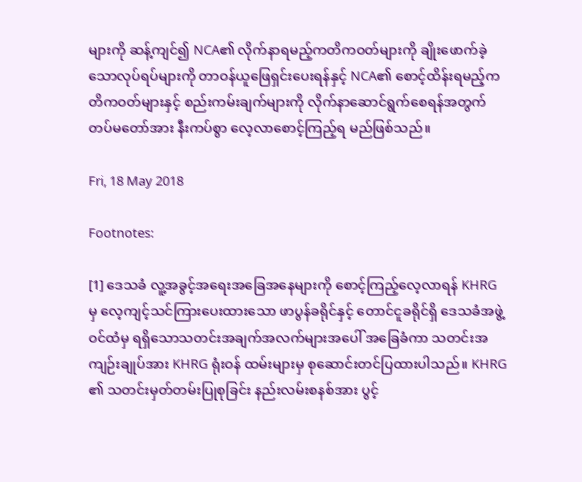များကို ဆန့်ကျင်၍ NCA၏ လိုက်နာရမည့်ကတိကဝတ်များကို ချိုးဖောက်ခဲ့သောလုပ်ရပ်များကို တာဝန်ယူဖြေရှင်းပေးရန်နှင့် NCA၏ စောင့်ထိန်းရမည့်ကတိကဝတ်များနှင့် စည်းကမ်းချက်များကို လိုက်နာဆောင်ရွက်စေရန်အတွက် တပ်မတော်အား နီးကပ်စွာ လေ့လာစောင့်ကြည့်ရ မည်ဖြစ်သည်။

Fri, 18 May 2018

Footnotes:

[1] ဒေသခံ လူ့အခွင့်အရေးအခြေအနေများကို စောင့်ကြည့်လေ့လာရန် KHRG မှ လေ့ကျင့်သင်ကြားပေးထားသော ဖာပွန်ခရိုင်နှင့် တောင်ငူခရိုင်ရှိ ဒေသခံအဖွဲ့ဝင်ထံမှ ရရှိသောသတင်းအချက်အလက်များအပေါ် အခြေခံကာ သတင်းအကျဉ်းချုပ်အား KHRG ရုံးဝန် ထမ်းများမှ စုဆောင်းတင်ပြထားပါသည်။ KHRG ၏ သတင်းမှတ်တမ်းပြုစုခြင်း နည်းလမ်းစနစ်အား ပွင့်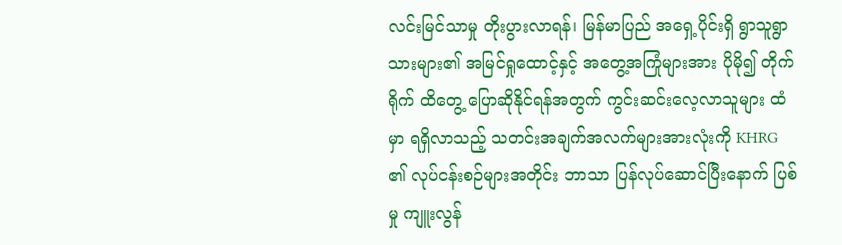လင်းမြင်သာမှု တိုးပွားလာရန်၊ မြန်မာပြည် အရှေ့ပိုင်းရှိ ရွာသူရွာသားများ၏ အမြင်ရှုထောင့်နှင့် အတွေ့အကြုံများအား ပိုမို၍ တိုက်ရိုက် ထိတွေ့ ပြောဆိုနိုင်ရန်အတွက် ကွင်းဆင်းလေ့လာသူများ ထံမှာ ရရှိလာသည့် သတင်းအချက်အလက်များအားလုံးကို KHRG ၏ လုပ်ငန်းစဉ်များအတိုင်း ဘာသာ ပြန်လုပ်ဆောင်ပြီးနောက် ပြစ်မှု ကျူးလွန်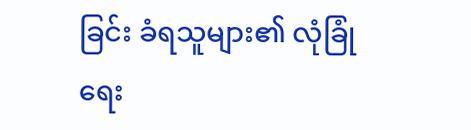ခြင်း ခံရသူများ၏ လုံခြုံရေး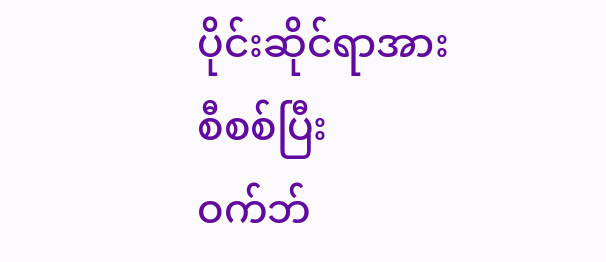ပိုင်းဆိုင်ရာအား စီစစ်ပြီး ဝက်ဘ်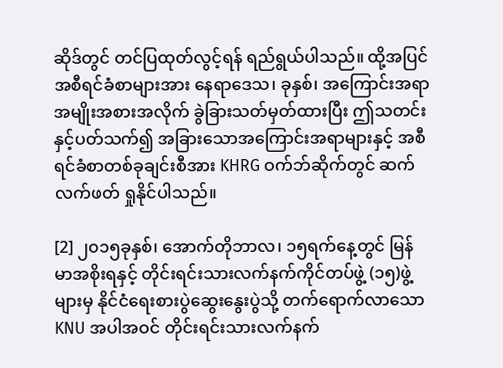ဆိုဒ်တွင် တင်ပြထုတ်လွင့်ရန် ရည်ရွယ်ပါသည်။ ထို့အပြင် အစီရင်ခံစာများအား နေရာဒေသ၊ ခုနှစ်၊ အကြောင်းအရာ အမျိုးအစားအလိုက် ခွဲခြားသတ်မှတ်ထားပြီး ဤသတင်းနှင့်ပတ်သက်၍ အခြားသောအကြောင်းအရာများနှင့် အစီရင်ခံစာတစ်ခုချင်းစီအား KHRG ဝက်ဘ်ဆိုက်တွင် ဆက်လက်ဖတ် ရှုနိုင်ပါသည်။

[2] ၂၀၁၅ခုနှစ်၊ အောက်တိုဘာလ၊ ၁၅ရက်နေ့တွင် မြန်မာအစိုးရနှင့် တိုင်းရင်းသားလက်နက်ကိုင်တပ်ဖွဲ့ (၁၅)ဖွဲ့များမှ နိုင်ငံရေးစားပွဲဆွေးနွေးပွဲသို့ တက်ရောက်လာသော KNU အပါအဝင် တိုင်းရင်းသားလက်နက်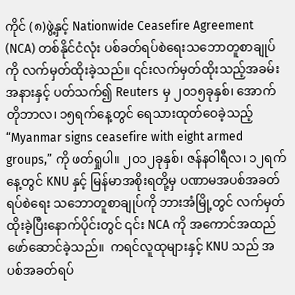ကိုင် (၈)ဖွဲ့နှင့် Nationwide Ceasefire Agreement (NCA) တစ်နိုင်ငံလုံး ပစ်ခတ်ရပ်စဲရေးသဘောတူစာချုပ်ကို လက်မှတ်ထိုးခဲ့သည်။ ၎င်းလက်မှတ်ထိုးသည့်အခမ်းအနားနှင့် ပတ်သက်၍ Reuters မှ ၂၀၁၅ခုနှစ်၊ အောက်တိုဘာလ၊ ၁၅ရက်နေ့တွင် ရေသားထုတ်ဝေခဲ့သည့် “Myanmar signs ceasefire with eight armed groups,” ကို ဖတ်ရှုပါ။ ၂၀၁၂ခုနှစ်၊ ဇန်နဝါရီလ၊ ၁၂ရက်နေ့တွင် KNU နှင့် မြန်မာအစိုးရတို့မှ ပဏာမအပစ်အခတ် ရပ်စဲရေး သဘောတူစာချုပ်ကို ဘားအံမြို့တွင် လက်မှတ်ထိုးခဲ့ပြီးနောက်ပိုင်းတွင် ၎င်း NCA ကို အကောင်အထည်ဖော်ဆောင်ခဲ့သည်။  ကရင်လူထုများနှင့် KNU သည် အပစ်အခတ်ရပ်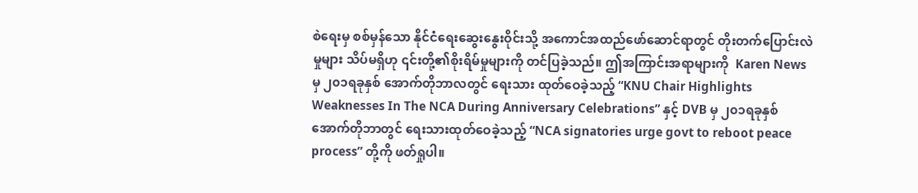စဲရေးမှ စစ်မှန်သော နိုင်ငံရေးဆွေးနွေးဝိုင်းသို့ အကောင်အထည်ဖော်ဆောင်ရာတွင် တိုးတက်ပြောင်းလဲမှုများ သိပ်မရှိဟု ၎င်းတို့၏စိုးရိမ်မှုများကို တင်ပြခဲ့သည်။ ဤအကြာင်းအရာများကို  Karen News မှ ၂၀၁ရခုနှစ် အောက်တိုဘာလတွင် ရေးသား ထုတ်ဝေခဲ့သည့် “KNU Chair Highlights Weaknesses In The NCA During Anniversary Celebrations” နှင့် DVB မှ ၂၀၁ရခုနှစ် အောက်တိုဘာတွင် ရေးသားထုတ်ဝေခဲ့သည့် “NCA signatories urge govt to reboot peace process” တို့ကို ဖတ်ရှုပါ။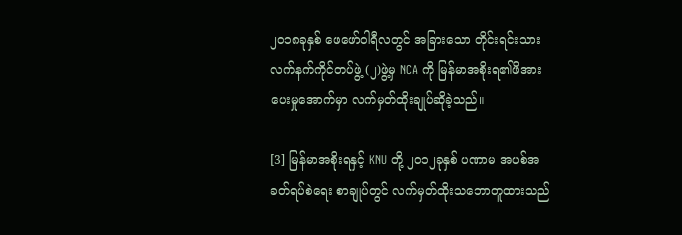၂၀၁၈ခုနှစ် ဖေဖော်ဝါရီလတွင် အခြားသော တိုင်းရင်းသားလက်နက်ကိုင်တပ်ဖွဲ့ (၂)ဖွဲ့မှ NCA ကို မြန်မာအစိုးရ၏ဖိအားပေးမှုအောက်မှာ လက်မှတ်ထိုးချုပ်ဆိုခဲ့သည်။

[3] မြန်မာအစိုးရနှင့် KNU တို့ ၂၀၁၂ခုနှစ် ပဏာမ အပစ်အခတ်ရပ်စဲရေး စာချုပ်တွင် လက်မှတ်ထိုးသဘောတူထားသည်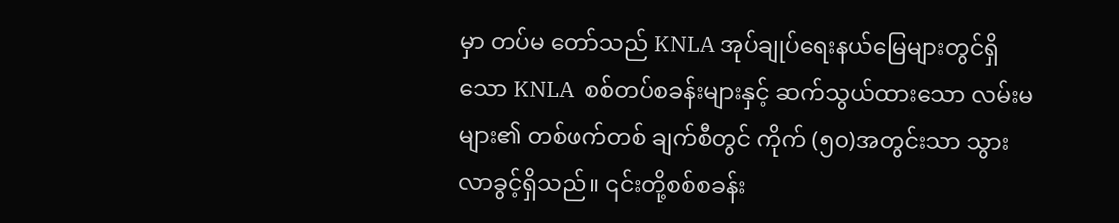မှာ တပ်မ တော်သည် KNLA အုပ်ချုပ်ရေးနယ်မြေများတွင်ရှိသော KNLA  စစ်တပ်စခန်းများနှင့် ဆက်သွယ်ထားသော လမ်းမများ၏ တစ်ဖက်တစ် ချက်စီတွင် ကိုက် (၅၀)အတွင်းသာ သွားလာခွင့်ရှိသည်။ ၎င်းတို့စစ်စခန်း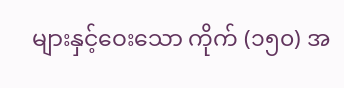များနှင့်ဝေးသော ကိုက် (၁၅၀) အ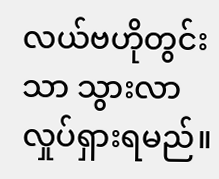လယ်ဗဟိုတွင်းသာ သွားလာလှုပ်ရှားရမည်။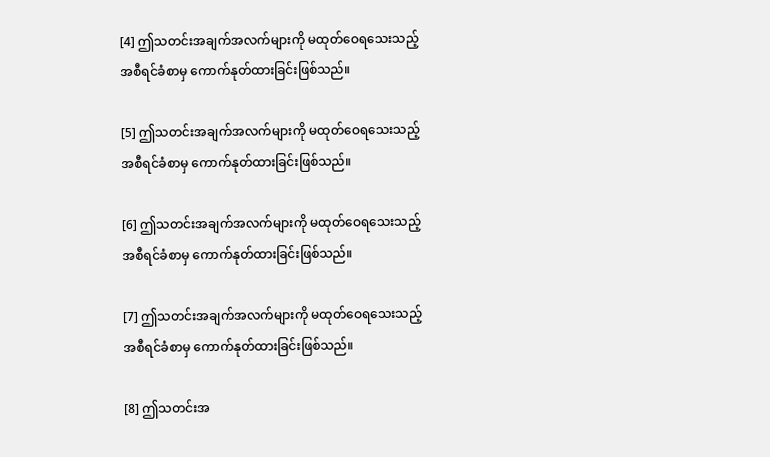[4] ဤသတင်းအချက်အလက်များကို မထုတ်ဝေရသေးသည့် အစီရင်ခံစာမှ ကောက်နုတ်ထားခြင်းဖြစ်သည်။

[5] ဤသတင်းအချက်အလက်များကို မထုတ်ဝေရသေးသည့် အစီရင်ခံစာမှ ကောက်နုတ်ထားခြင်းဖြစ်သည်။

[6] ဤသတင်းအချက်အလက်များကို မထုတ်ဝေရသေးသည့် အစီရင်ခံစာမှ ကောက်နုတ်ထားခြင်းဖြစ်သည်။

[7] ဤသတင်းအချက်အလက်များကို မထုတ်ဝေရသေးသည့် အစီရင်ခံစာမှ ကောက်နုတ်ထားခြင်းဖြစ်သည်။

[8] ဤသတင်းအ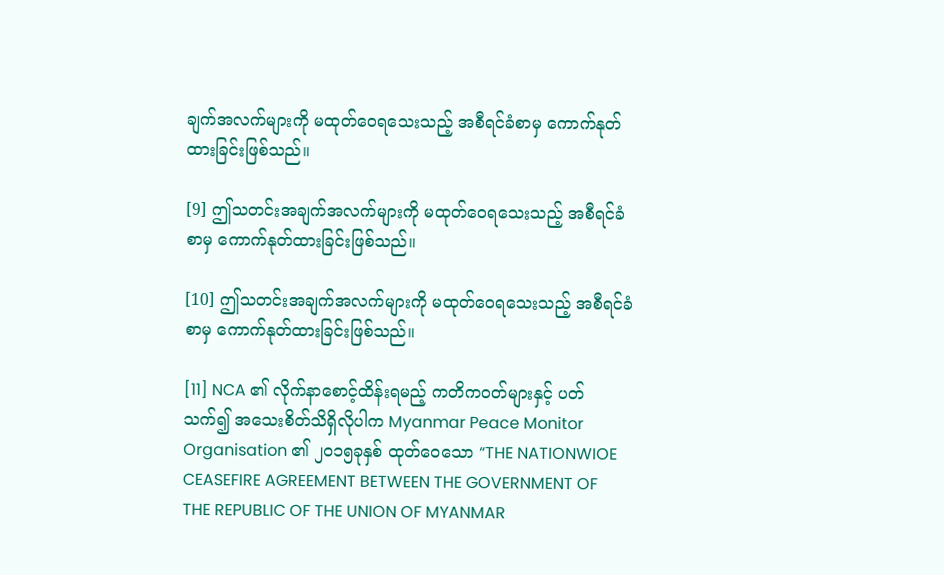ချက်အလက်များကို မထုတ်ဝေရသေးသည့် အစီရင်ခံစာမှ ကောက်နုတ်ထားခြင်းဖြစ်သည်။

[9] ဤသတင်းအချက်အလက်များကို မထုတ်ဝေရသေးသည့် အစီရင်ခံစာမှ ကောက်နုတ်ထားခြင်းဖြစ်သည်။

[10] ဤသတင်းအချက်အလက်များကို မထုတ်ဝေရသေးသည့် အစီရင်ခံစာမှ ကောက်နုတ်ထားခြင်းဖြစ်သည်။

[11] NCA ၏ လိုက်နာစောင့်ထိန်းရမည့် ကတိကဝတ်များနှင့် ပတ်သက်၍ အသေးစိတ်သိရှိလိုပါက Myanmar Peace Monitor Organisation ၏ ၂၀၁၅ခုနှစ် ထုတ်ဝေသော “THE NATIONWIOE CEASEFIRE AGREEMENT BETWEEN THE GOVERNMENT OF THE REPUBLIC OF THE UNION OF MYANMAR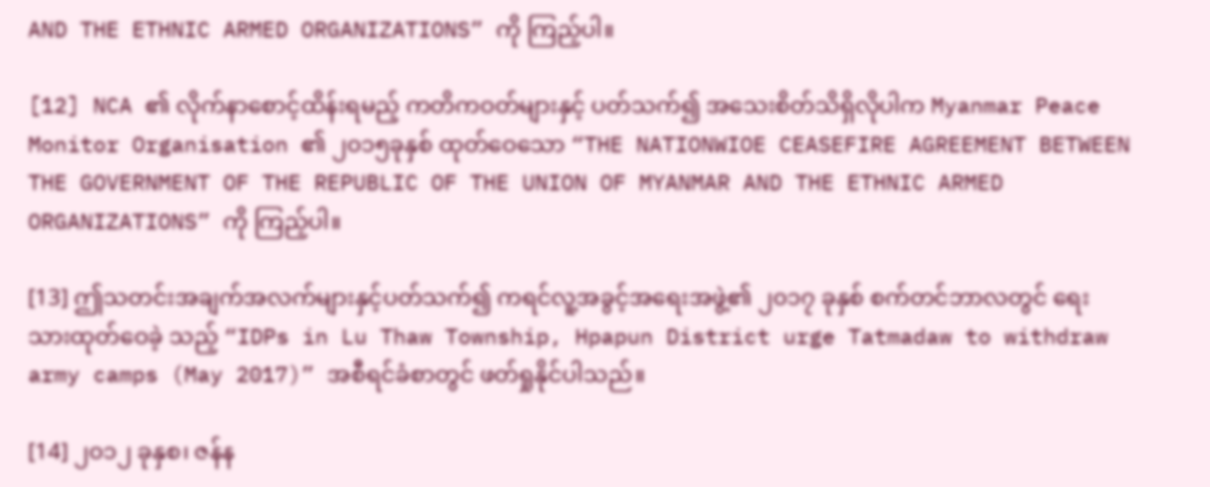AND THE ETHNIC ARMED ORGANIZATIONS” ကို ကြည့်ပါ။

[12] NCA ၏ လိုက်နာစောင့်ထိန်းရမည့် ကတိကဝတ်များနှင့် ပတ်သက်၍ အသေးစိတ်သိရှိလိုပါက Myanmar Peace Monitor Organisation ၏ ၂၀၁၅ခုနှစ် ထုတ်ဝေသော “THE NATIONWIOE CEASEFIRE AGREEMENT BETWEEN THE GOVERNMENT OF THE REPUBLIC OF THE UNION OF MYANMAR AND THE ETHNIC ARMED ORGANIZATIONS” ကို ကြည့်ပါ။

[13] ဤသတင်းအချက်အလက်များနှင့်ပတ်သက်၍ ကရင်လူ့အခွင့်အရေးအဖွဲ့၏ ၂၀၁၇ ခုနှစ် စက်တင်ဘာလတွင် ရေးသားထုတ်ဝေခဲ့ သည့် “IDPs in Lu Thaw Township, Hpapun District urge Tatmadaw to withdraw army camps (May 2017)” အစီရင်ခံစာတွင် ဖတ်ရှုနိုင်ပါသည်။

[14] ၂၀၁၂ ခုနှစ၊ ဇန်န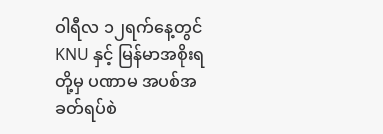ဝါရီလ ၁၂ရက်နေ့တွင် KNU နှင့် မြန်မာအစိုးရတို့မှ ပဏာမ အပစ်အခတ်ရပ်စဲ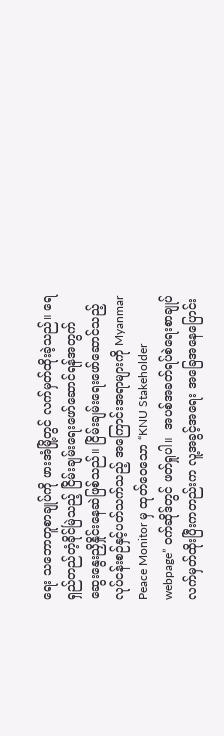ရေး သဘောတူစာချုပ်ကို ဖားအံမြို့တွင် လက်မှတ်ထိုးခဲ့သည်။ ရေရှည်တည်တံ့ခိုင်မြဲသည့် ငြိမ်းချမ်းရေးဖော်ဆောင်ရန်အတွက် ဆွေးနွေးညှိနှိုင်းနေဆဲဖြစ်သည်။ ငြိမ်းချမ်းရေးဖော်ဆောင်သည့်လုပ်ငန်းစဉ်နှင့်ပတ်သက်သည့် အကြောင်းအရာများကို Myanmar Peace Monitor မှ ထုတ်ဝေသော “KNU Stakeholder webpage” ဝက်ဆိုဒ်တွင် ဖတ်ရှုပါ။  အပစ်အခတ်ရပ်စဲရေးစာချုပ် လက်မှတ်ထိုးပြီးကတည်းက လူ့အခွင့်အရေး အခြေအနေပြောင်း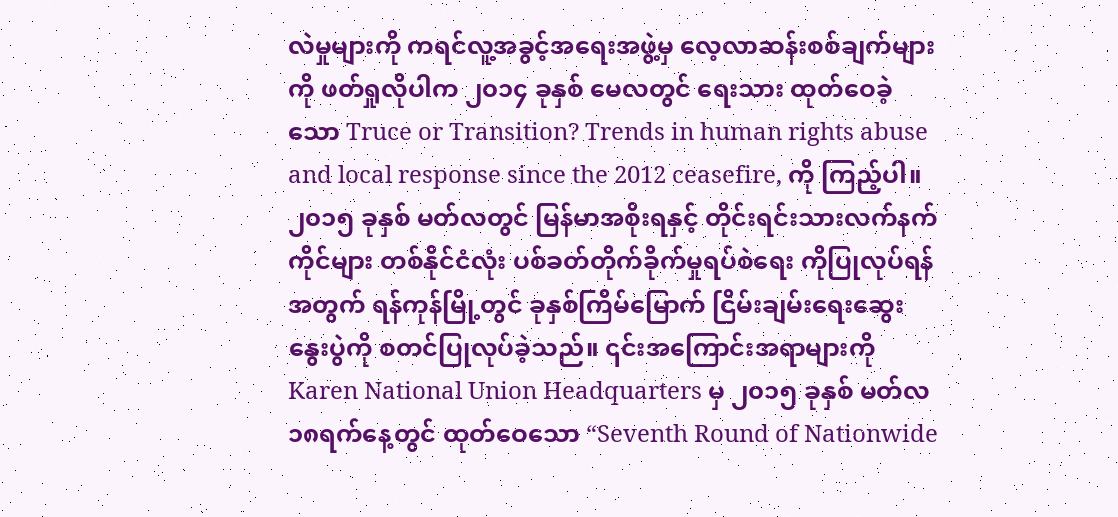လဲမှုများကို ကရင်လူ့အခွင့်အရေးအဖွဲ့မှ လေ့လာဆန်းစစ်ချက်များကို ဖတ်ရှုလိုပါက ၂၀၁၄ ခုနှစ် မေလတွင် ရေးသား ထုတ်ဝေခဲ့သော Truce or Transition? Trends in human rights abuse and local response since the 2012 ceasefire, ကို ကြည့်ပါ။ ၂၀၁၅ ခုနှစ် မတ်လတွင် မြန်မာအစိုးရနှင့် တိုင်းရင်းသားလက်နက်ကိုင်များ တစ်နိုင်ငံလုံး ပစ်ခတ်တိုက်ခိုက်မှုရပ်စဲရေး ကိုပြုလုပ်ရန်အတွက် ရန်ကုန်မြို့တွင် ခုနှစ်ကြိမ်မြောက် ငြိမ်းချမ်းရေးဆွေးနွေးပွဲကို စတင်ပြုလုပ်ခဲ့သည်။ ၎င်းအကြောင်းအရာများကို Karen National Union Headquarters မှ ၂၀၁၅ ခုနှစ် မတ်လ ၁၈ရက်နေ့တွင် ထုတ်ဝေသော “Seventh Round of Nationwide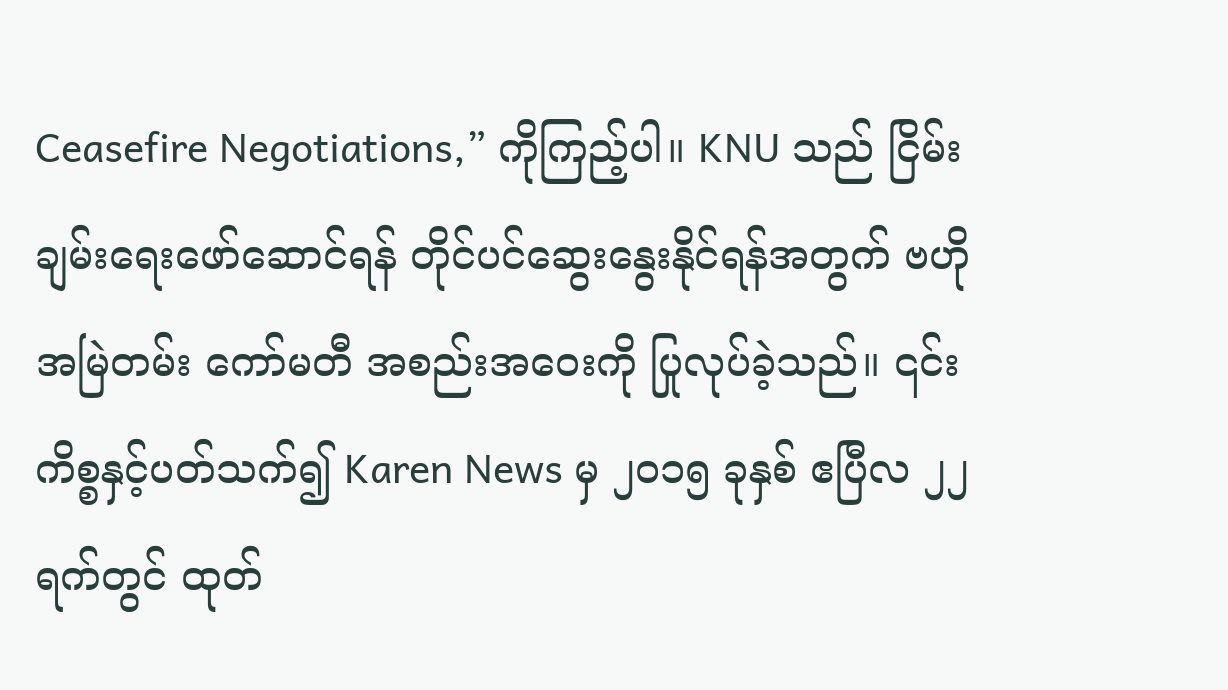Ceasefire Negotiations,” ကိုကြည့်ပါ။ KNU သည် ငြိမ်းချမ်းရေးဖော်ဆောင်ရန် တိုင်ပင်ဆွေးနွေးနိုင်ရန်အတွက် ဗဟိုအမြဲတမ်း ကော်မတီ အစည်းအဝေးကို ပြုလုပ်ခဲ့သည်။ ၎င်းကိစ္စနှင့်ပတ်သက်၍ Karen News မှ ၂၀၁၅ ခုနှစ် ဧပြီလ ၂၂ရက်တွင် ထုတ်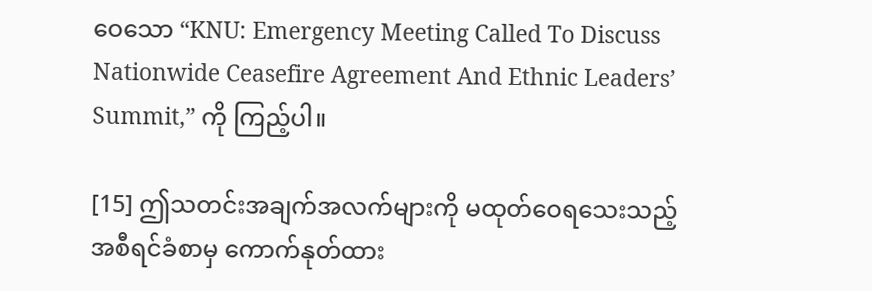ဝေသော “KNU: Emergency Meeting Called To Discuss Nationwide Ceasefire Agreement And Ethnic Leaders’ Summit,” ကို ကြည့်ပါ။

[15] ဤသတင်းအချက်အလက်များကို မထုတ်ဝေရသေးသည့် အစီရင်ခံစာမှ ကောက်နုတ်ထား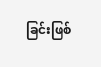ခြင်းဖြစ်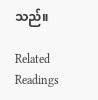သည်။

Related Readings